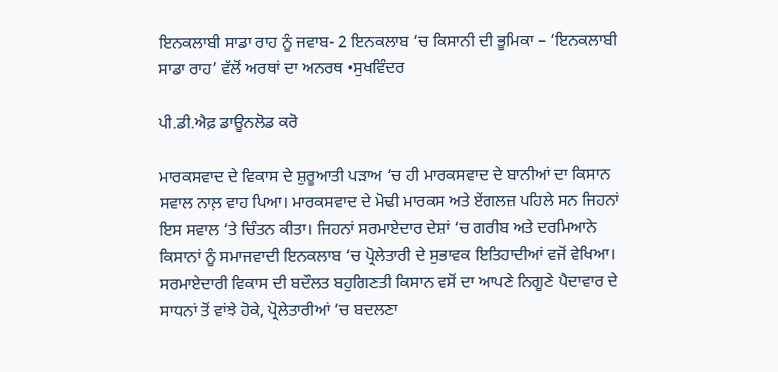ਇਨਕਲਾਬੀ ਸਾਡਾ ਰਾਹ ਨੂੰ ਜਵਾਬ- 2 ਇਨਕਲਾਬ ‘ਚ ਕਿਸਾਨੀ ਦੀ ਭੂਮਿਕਾ – ‘ਇਨਕਲਾਬੀ ਸਾਡਾ ਰਾਹ’ ਵੱਲੋਂ ਅਰਥਾਂ ਦਾ ਅਨਰਥ •ਸੁਖਵਿੰਦਰ

ਪੀ.ਡੀ.ਐਫ਼ ਡਾਊਨਲੋਡ ਕਰੋ

ਮਾਰਕਸਵਾਦ ਦੇ ਵਿਕਾਸ ਦੇ ਸ਼ੁਰੂਆਤੀ ਪੜਾਅ ‘ਚ ਹੀ ਮਾਰਕਸਵਾਦ ਦੇ ਬਾਨੀਆਂ ਦਾ ਕਿਸਾਨ ਸਵਾਲ ਨਾਲ਼ ਵਾਹ ਪਿਆ। ਮਾਰਕਸਵਾਦ ਦੇ ਮੋਢੀ ਮਾਰਕਸ ਅਤੇ ਏਂਗਲਜ਼ ਪਹਿਲੇ ਸਨ ਜਿਹਨਾਂ ਇਸ ਸਵਾਲ ‘ਤੇ ਚਿੰਤਨ ਕੀਤਾ। ਜਿਹਨਾਂ ਸਰਮਾਏਦਾਰ ਦੇਸ਼ਾਂ ‘ਚ ਗਰੀਬ ਅਤੇ ਦਰਮਿਆਨੇ ਕਿਸਾਨਾਂ ਨੂੰ ਸਮਾਜਵਾਦੀ ਇਨਕਲਾਬ ‘ਚ ਪ੍ਰੋਲੇਤਾਰੀ ਦੇ ਸੁਭਾਵਕ ਇਤਿਹਾਦੀਆਂ ਵਜੋਂ ਵੇਖਿਆ। ਸਰਮਾਏਦਾਰੀ ਵਿਕਾਸ ਦੀ ਬਦੌਲਤ ਬਹੁਗਿਣਤੀ ਕਿਸਾਨ ਵਸੋਂ ਦਾ ਆਪਣੇ ਨਿਗੂਣੇ ਪੈਦਾਵਾਰ ਦੇ ਸਾਧਨਾਂ ਤੋਂ ਵਾਂਝੇ ਹੋਕੇ, ਪ੍ਰੋਲੇਤਾਰੀਆਂ ‘ਚ ਬਦਲਣਾ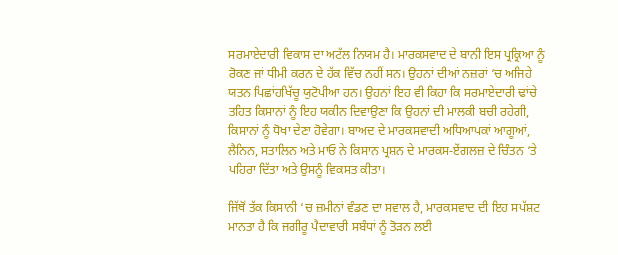ਸਰਮਾਏਦਾਰੀ ਵਿਕਾਸ ਦਾ ਅਟੱਲ ਨਿਯਮ ਹੈ। ਮਾਰਕਸਵਾਦ ਦੇ ਬਾਨੀ ਇਸ ਪ੍ਰਕ੍ਰਿਆ ਨੂੰ ਰੋਕਣ ਜਾਂ ਧੀਮੀ ਕਰਨ ਦੇ ਹੱਕ ਵਿੱਚ ਨਹੀਂ ਸਨ। ਉਹਨਾਂ ਦੀਆਂ ਨਜ਼ਰਾਂ ‘ਚ ਅਜਿਹੇ ਯਤਨ ਪਿਛਾਂਹਖਿੱਚੂ ਯੁਟੋਪੀਆ ਹਨ। ਉਹਨਾਂ ਇਹ ਵੀ ਕਿਹਾ ਕਿ ਸਰਮਾਏਦਾਰੀ ਢਾਂਚੇ ਤਹਿਤ ਕਿਸਾਨਾਂ ਨੂੰ ਇਹ ਯਕੀਨ ਦਿਵਾਉਣਾ ਕਿ ਉਹਨਾਂ ਦੀ ਮਾਲਕੀ ਬਚੀ ਰਹੇਗੀ, ਕਿਸਾਨਾਂ ਨੂੰ ਧੋਖਾ ਦੇਣਾ ਹੋਵੇਗਾ। ਬਾਅਦ ਦੇ ਮਾਰਕਸਵਾਦੀ ਅਧਿਆਪਕਾਂ ਆਗੂਆਂ, ਲੈਨਿਨ, ਸਤਾਲਿਨ ਅਤੇ ਮਾਓ ਨੇ ਕਿਸਾਨ ਪ੍ਰਸ਼ਨ ਦੇ ਮਾਰਕਸ-ਏਂਗਲਜ਼ ਦੇ ਚਿੰਤਨ ‘ਤੇ ਪਹਿਰਾ ਦਿੱਤਾ ਅਤੇ ਉਸਨੂੰ ਵਿਕਸਤ ਕੀਤਾ।

ਜਿੱਥੋਂ ਤੱਕ ਕਿਸਾਨੀ ‘ਚ ਜ਼ਮੀਨਾਂ ਵੰਡਣ ਦਾ ਸਵਾਲ ਹੈ, ਮਾਰਕਸਵਾਦ ਦੀ ਇਹ ਸਪੱਸ਼ਟ ਮਾਨਤਾ ਹੈ ਕਿ ਜਗੀਰੂ ਪੈਦਾਵਾਰੀ ਸਬੰਧਾਂ ਨੂੰ ਤੋੜਨ ਲਈ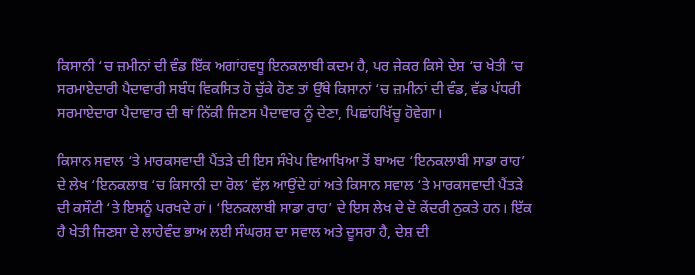ਕਿਸਾਨੀ ‘ਚ ਜ਼ਮੀਨਾਂ ਦੀ ਵੰਡ ਇੱਕ ਅਗਾਂਹਵਧੂ ਇਨਕਲਾਬੀ ਕਦਮ ਹੈ, ਪਰ ਜੇਕਰ ਕਿਸੇ ਦੇਸ਼ ‘ਚ ਖੇਤੀ ‘ਚ ਸਰਮਾਏਦਾਰੀ ਪੈਦਾਵਾਰੀ ਸਬੰਧ ਵਿਕਸਿਤ ਹੋ ਚੁੱਕੇ ਹੋਣ ਤਾਂ ਉੱਥੇ ਕਿਸਾਨਾਂ ‘ਚ ਜ਼ਮੀਨਾਂ ਦੀ ਵੰਡ, ਵੱਡ ਪੱਧਰੀ ਸਰਮਾਏਦਾਰਾ ਪੈਦਾਵਾਰ ਦੀ ਥਾਂ ਨਿੱਕੀ ਜਿਣਸ ਪੈਦਾਵਾਰ ਨੂੰ ਦੇਣਾ, ਪਿਛਾਂਹਖਿੱਚੂ ਹੋਵੇਗਾ।

ਕਿਸਾਨ ਸਵਾਲ ‘ਤੇ ਮਾਰਕਸਵਾਦੀ ਪੈਂਤੜੇ ਦੀ ਇਸ ਸੰਖੇਪ ਵਿਆਖਿਆ ਤੋਂ ਬਾਅਦ ‘ਇਨਕਲਾਬੀ ਸਾਡਾ ਰਾਹ’ ਦੇ ਲੇਖ ‘ਇਨਕਲਾਬ ‘ਚ ਕਿਸਾਨੀ ਦਾ ਰੋਲ’ ਵੱਲ਼ ਆਉਂਦੇ ਹਾਂ ਅਤੇ ਕਿਸਾਨ ਸਵਾਲ ‘ਤੇ ਮਾਰਕਸਵਾਦੀ ਪੈਂਤੜੇ ਦੀ ਕਸੌਟੀ ‘ਤੇ ਇਸਨੂੰ ਪਰਖਦੇ ਹਾਂ। ‘ਇਨਕਲਾਬੀ ਸਾਡਾ ਰਾਹ’ ਦੇ ਇਸ ਲੇਖ ਦੇ ਦੋ ਕੇਂਦਰੀ ਨੁਕਤੇ ਹਨ। ਇੱਕ ਹੈ ਖੇਤੀ ਜਿਣਸਾ ਦੇ ਲਾਹੇਵੰਦ ਭਾਅ ਲਈ ਸੰਘਰਸ਼ ਦਾ ਸਵਾਲ ਅਤੇ ਦੂਸਰਾ ਹੈ, ਦੇਸ਼ ਦੀ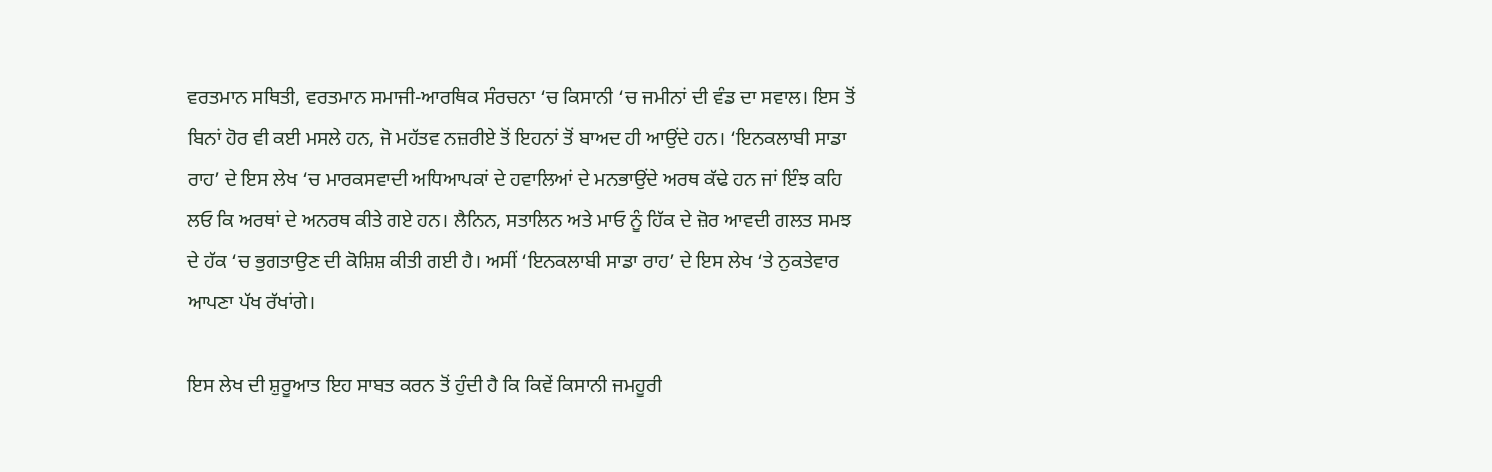ਵਰਤਮਾਨ ਸਥਿਤੀ, ਵਰਤਮਾਨ ਸਮਾਜੀ-ਆਰਥਿਕ ਸੰਰਚਨਾ ‘ਚ ਕਿਸਾਨੀ ‘ਚ ਜਮੀਨਾਂ ਦੀ ਵੰਡ ਦਾ ਸਵਾਲ। ਇਸ ਤੋਂ ਬਿਨਾਂ ਹੋਰ ਵੀ ਕਈ ਮਸਲੇ ਹਨ, ਜੋ ਮਹੱਤਵ ਨਜ਼ਰੀਏ ਤੋਂ ਇਹਨਾਂ ਤੋਂ ਬਾਅਦ ਹੀ ਆਉਂਦੇ ਹਨ। ‘ਇਨਕਲਾਬੀ ਸਾਡਾ ਰਾਹ’ ਦੇ ਇਸ ਲੇਖ ‘ਚ ਮਾਰਕਸਵਾਦੀ ਅਧਿਆਪਕਾਂ ਦੇ ਹਵਾਲਿਆਂ ਦੇ ਮਨਭਾਉਂਦੇ ਅਰਥ ਕੱਢੇ ਹਨ ਜਾਂ ਇੰਝ ਕਹਿ ਲਓ ਕਿ ਅਰਥਾਂ ਦੇ ਅਨਰਥ ਕੀਤੇ ਗਏ ਹਨ। ਲੈਨਿਨ, ਸਤਾਲਿਨ ਅਤੇ ਮਾਓ ਨੂੰ ਹਿੱਕ ਦੇ ਜ਼ੋਰ ਆਵਦੀ ਗਲਤ ਸਮਝ ਦੇ ਹੱਕ ‘ਚ ਭੁਗਤਾਉਣ ਦੀ ਕੋਸ਼ਿਸ਼ ਕੀਤੀ ਗਈ ਹੈ। ਅਸੀਂ ‘ਇਨਕਲਾਬੀ ਸਾਡਾ ਰਾਹ’ ਦੇ ਇਸ ਲੇਖ ‘ਤੇ ਨੁਕਤੇਵਾਰ ਆਪਣਾ ਪੱਖ ਰੱਖਾਂਗੇ।

ਇਸ ਲੇਖ ਦੀ ਸ਼ੁਰੂਆਤ ਇਹ ਸਾਬਤ ਕਰਨ ਤੋਂ ਹੁੰਦੀ ਹੈ ਕਿ ਕਿਵੇਂ ਕਿਸਾਨੀ ਜਮਹੂਰੀ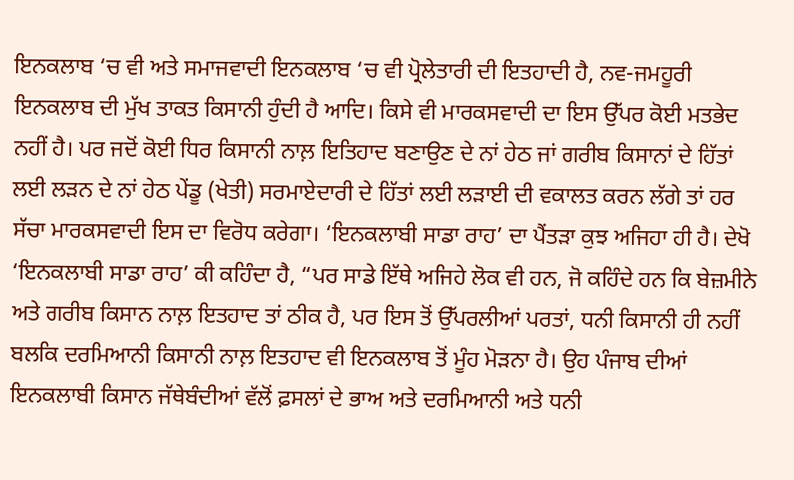ਇਨਕਲਾਬ ‘ਚ ਵੀ ਅਤੇ ਸਮਾਜਵਾਦੀ ਇਨਕਲਾਬ ‘ਚ ਵੀ ਪ੍ਰੋਲੇਤਾਰੀ ਦੀ ਇਤਹਾਦੀ ਹੈ, ਨਵ-ਜਮਹੂਰੀ ਇਨਕਲਾਬ ਦੀ ਮੁੱਖ ਤਾਕਤ ਕਿਸਾਨੀ ਹੁੰਦੀ ਹੈ ਆਦਿ। ਕਿਸੇ ਵੀ ਮਾਰਕਸਵਾਦੀ ਦਾ ਇਸ ਉੱਪਰ ਕੋਈ ਮਤਭੇਦ ਨਹੀਂ ਹੈ। ਪਰ ਜਦੋਂ ਕੋਈ ਧਿਰ ਕਿਸਾਨੀ ਨਾਲ਼ ਇਤਿਹਾਦ ਬਣਾਉਣ ਦੇ ਨਾਂ ਹੇਠ ਜਾਂ ਗਰੀਬ ਕਿਸਾਨਾਂ ਦੇ ਹਿੱਤਾਂ ਲਈ ਲੜਨ ਦੇ ਨਾਂ ਹੇਠ ਪੇਂਡੂ (ਖੇਤੀ) ਸਰਮਾਏਦਾਰੀ ਦੇ ਹਿੱਤਾਂ ਲਈ ਲੜਾਈ ਦੀ ਵਕਾਲਤ ਕਰਨ ਲੱਗੇ ਤਾਂ ਹਰ ਸੱਚਾ ਮਾਰਕਸਵਾਦੀ ਇਸ ਦਾ ਵਿਰੋਧ ਕਰੇਗਾ। ‘ਇਨਕਲਾਬੀ ਸਾਡਾ ਰਾਹ’ ਦਾ ਪੈਂਤੜਾ ਕੁਝ ਅਜਿਹਾ ਹੀ ਹੈ। ਦੇਖੋ ‘ਇਨਕਲਾਬੀ ਸਾਡਾ ਰਾਹ’ ਕੀ ਕਹਿੰਦਾ ਹੈ, “ਪਰ ਸਾਡੇ ਇੱਥੇ ਅਜਿਹੇ ਲੋਕ ਵੀ ਹਨ, ਜੋ ਕਹਿੰਦੇ ਹਨ ਕਿ ਬੇਜ਼ਮੀਨੇ ਅਤੇ ਗਰੀਬ ਕਿਸਾਨ ਨਾਲ਼ ਇਤਹਾਦ ਤਾਂ ਠੀਕ ਹੈ, ਪਰ ਇਸ ਤੋਂ ਉੱਪਰਲੀਆਂ ਪਰਤਾਂ, ਧਨੀ ਕਿਸਾਨੀ ਹੀ ਨਹੀਂ ਬਲਕਿ ਦਰਮਿਆਨੀ ਕਿਸਾਨੀ ਨਾਲ਼ ਇਤਹਾਦ ਵੀ ਇਨਕਲਾਬ ਤੋਂ ਮੂੰਹ ਮੋੜਨਾ ਹੈ। ਉਹ ਪੰਜਾਬ ਦੀਆਂ ਇਨਕਲਾਬੀ ਕਿਸਾਨ ਜੱਥੇਬੰਦੀਆਂ ਵੱਲੋਂ ਫ਼ਸਲਾਂ ਦੇ ਭਾਅ ਅਤੇ ਦਰਮਿਆਨੀ ਅਤੇ ਧਨੀ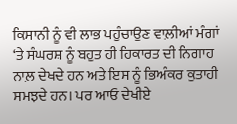ਕਿਸਾਨੀ ਨੂੰ ਵੀ ਲਾਭ ਪਹੁੰਚਾਉਣ ਵਾਲ਼ੀਆਂ ਮੰਗਾਂ ‘ਤੇ ਸੰਘਰਸ਼ ਨੂੰ ਬਹੁਤ ਹੀ ਹਿਕਾਰਤ ਦੀ ਨਿਗਾਹ ਨਾਲ਼ ਦੇਖਦੇ ਹਨ ਅਤੇ ਇਸ ਨੂੰ ਭਿਅੰਕਰ ਕੁਤਾਹੀ ਸਮਝਦੇ ਹਨ। ਪਰ ਆਓ ਦੇਖੀਏ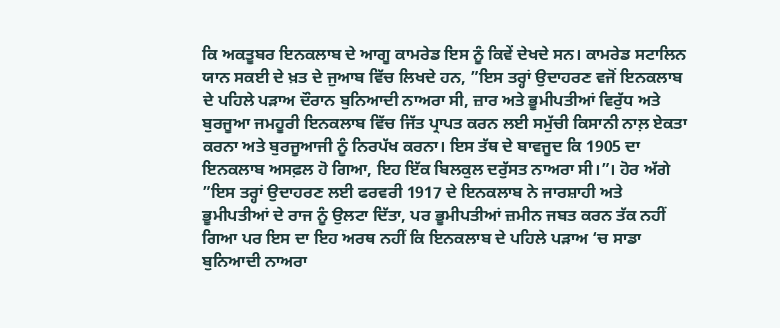ਕਿ ਅਕਤੂਬਰ ਇਨਕਲਾਬ ਦੇ ਆਗੂ ਕਾਮਰੇਡ ਇਸ ਨੂੰ ਕਿਵੇਂ ਦੇਖਦੇ ਸਨ। ਕਾਮਰੇਡ ਸਟਾਲਿਨ ਯਾਨ ਸਕਈ ਦੇ ਖ਼ਤ ਦੇ ਜੁਆਬ ਵਿੱਚ ਲਿਖਦੇ ਹਨ, ”ਇਸ ਤਰ੍ਹਾਂ ਉਦਾਹਰਣ ਵਜੋਂ ਇਨਕਲਾਬ ਦੇ ਪਹਿਲੇ ਪੜਾਅ ਦੌਰਾਨ ਬੁਨਿਆਦੀ ਨਾਅਰਾ ਸੀ, ਜ਼ਾਰ ਅਤੇ ਭੂਮੀਪਤੀਆਂ ਵਿਰੁੱਧ ਅਤੇ ਬੁਰਜੂਆ ਜਮਹੂਰੀ ਇਨਕਲਾਬ ਵਿੱਚ ਜਿੱਤ ਪ੍ਰਾਪਤ ਕਰਨ ਲਈ ਸਮੁੱਚੀ ਕਿਸਾਨੀ ਨਾਲ਼ ਏਕਤਾ ਕਰਨਾ ਅਤੇ ਬੁਰਜੂਆਜੀ ਨੂੰ ਨਿਰਪੱਖ ਕਰਨਾ। ਇਸ ਤੱਥ ਦੇ ਬਾਵਜੂਦ ਕਿ 1905 ਦਾ ਇਨਕਲਾਬ ਅਸਫ਼ਲ ਹੋ ਗਿਆ, ਇਹ ਇੱਕ ਬਿਲਕੁਲ ਦਰੁੱਸਤ ਨਾਅਰਾ ਸੀ।”। ਹੋਰ ਅੱਗੇ ”ਇਸ ਤਰ੍ਹਾਂ ਉਦਾਹਰਣ ਲਈ ਫਰਵਰੀ 1917 ਦੇ ਇਨਕਲਾਬ ਨੇ ਜਾਰਸ਼ਾਹੀ ਅਤੇ ਭੂਮੀਪਤੀਆਂ ਦੇ ਰਾਜ ਨੂੰ ਉਲਟਾ ਦਿੱਤਾ, ਪਰ ਭੂਮੀਪਤੀਆਂ ਜ਼ਮੀਨ ਜਬਤ ਕਰਨ ਤੱਕ ਨਹੀਂ ਗਿਆ ਪਰ ਇਸ ਦਾ ਇਹ ਅਰਥ ਨਹੀਂ ਕਿ ਇਨਕਲਾਬ ਦੇ ਪਹਿਲੇ ਪੜਾਅ ‘ਚ ਸਾਡਾ ਬੁਨਿਆਦੀ ਨਾਅਰਾ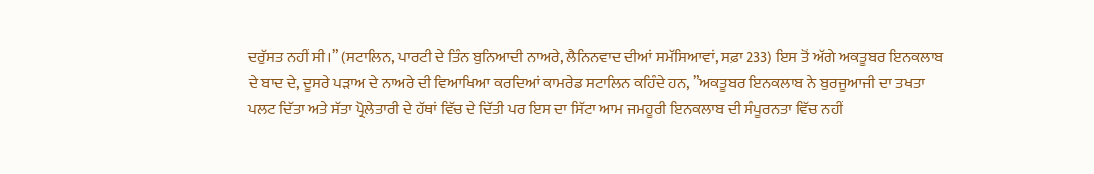ਦਰੁੱਸਤ ਨਹੀਂ ਸੀ।” (ਸਟਾਲਿਨ, ਪਾਰਟੀ ਦੇ ਤਿੰਨ ਬੁਨਿਆਦੀ ਨਾਅਰੇ, ਲੈਨਿਨਵਾਦ ਦੀਆਂ ਸਮੱਸਿਆਵਾਂ, ਸਫ਼ਾ 233) ਇਸ ਤੋਂ ਅੱਗੇ ਅਕਤੂਬਰ ਇਨਕਲਾਬ ਦੇ ਬਾਦ ਦੇ, ਦੂਸਰੇ ਪੜਾਅ ਦੇ ਨਾਅਰੇ ਦੀ ਵਿਆਖਿਆ ਕਰਦਿਆਂ ਕਾਮਰੇਡ ਸਟਾਲਿਨ ਕਹਿੰਦੇ ਹਨ, ”ਅਕਤੂਬਰ ਇਨਕਲਾਬ ਨੇ ਬੁਰਜੂਆਜੀ ਦਾ ਤਖਤਾ ਪਲਟ ਦਿੱਤਾ ਅਤੇ ਸੱਤਾ ਪ੍ਰੋਲੇਤਾਰੀ ਦੇ ਹੱਥਾਂ ਵਿੱਚ ਦੇ ਦਿੱਤੀ ਪਰ ਇਸ ਦਾ ਸਿੱਟਾ ਆਮ ਜਮਹੂਰੀ ਇਨਕਲਾਬ ਦੀ ਸੰਪੂਰਨਤਾ ਵਿੱਚ ਨਹੀਂ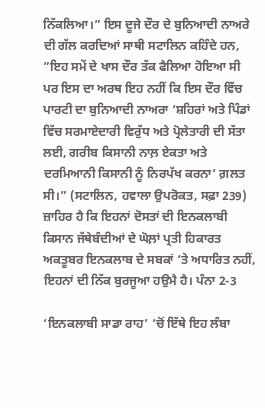ਨਿੱਕਲਿਆ।” ਇਸ ਦੂਜੇ ਦੌਰ ਦੇ ਬੁਨਿਆਦੀ ਨਾਅਰੇ ਦੀ ਗੱਲ ਕਰਦਿਆਂ ਸਾਥੀ ਸਟਾਲਿਨ ਕਹਿੰਦੇ ਹਨ, ”ਇਹ ਸਮੇਂ ਦੇ ਖਾਸ ਦੌਰ ਤੱਕ ਫੈਲਿਆ ਹੋਇਆ ਸੀ ਪਰ ਇਸ ਦਾ ਅਰਥ ਇਹ ਨਹੀਂ ਕਿ ਇਸ ਦੌਰ ਵਿੱਚ ਪਾਰਟੀ ਦਾ ਬੁਨਿਆਦੀ ਨਾਅਰਾ ‘ਸ਼ਹਿਰਾਂ ਅਤੇ ਪਿੰਡਾਂ ਵਿੱਚ ਸਰਮਾਏਦਾਰੀ ਵਿਰੁੱਧ ਅਤੇ ਪ੍ਰੋਲੇਤਾਰੀ ਦੀ ਸੱਤਾ ਲਈ, ਗਰੀਬ ਕਿਸਾਨੀ ਨਾਲ਼ ਏਕਤਾ ਅਤੇ ਦਰਮਿਆਨੀ ਕਿਸਾਨੀ ਨੂੰ ਨਿਰਪੱਖ ਕਰਨਾ’ ਗ਼ਲਤ ਸੀ।” (ਸਟਾਲਿਨ, ਹਵਾਲਾ ਉਪਰੋਕਤ, ਸਫ਼ਾ 239) ਜ਼ਾਹਿਰ ਹੈ ਕਿ ਇਹਨਾਂ ਦੋਸਤਾਂ ਦੀ ਇਨਕਲਾਬੀ ਕਿਸਾਨ ਜੱਥੇਬੰਦੀਆਂ ਦੇ ਘੋਲ਼ਾਂ ਪ੍ਰਤੀ ਹਿਕਾਰਤ ਅਕਤੂਬਰ ਇਨਕਲਾਬ ਦੇ ਸਬਕਾਂ ‘ਤੇ ਅਧਾਰਿਤ ਨਹੀਂ, ਇਹਨਾਂ ਦੀ ਨਿੱਕ ਬੁਰਜੂਆ ਹਉਮੈ ਹੈ। ਪੰਨਾ 2-3

‘ਇਨਕਲਾਬੀ ਸਾਡਾ ਰਾਹ’ ‘ਚੋਂ ਇੱਥੇ ਇਹ ਲੰਬਾ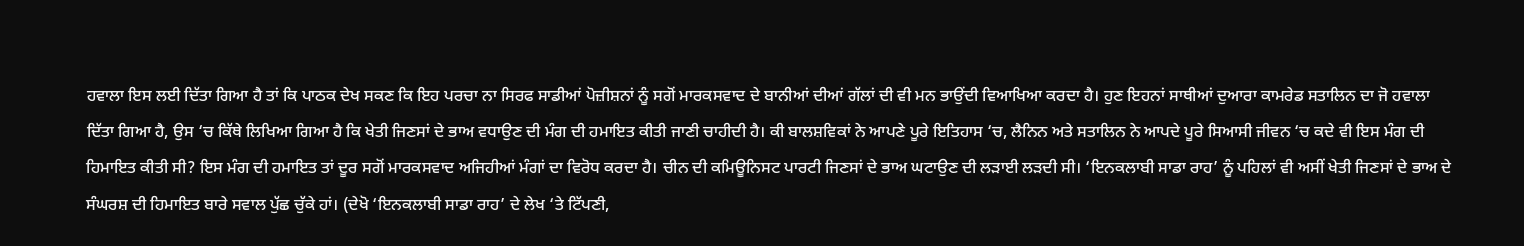ਹਵਾਲਾ ਇਸ ਲਈ ਦਿੱਤਾ ਗਿਆ ਹੈ ਤਾਂ ਕਿ ਪਾਠਕ ਦੇਖ ਸਕਣ ਕਿ ਇਹ ਪਰਚਾ ਨਾ ਸਿਰਫ ਸਾਡੀਆਂ ਪੋਜ਼ੀਸ਼ਨਾਂ ਨੂੰ ਸਗੋਂ ਮਾਰਕਸਵਾਦ ਦੇ ਬਾਨੀਆਂ ਦੀਆਂ ਗੱਲਾਂ ਦੀ ਵੀ ਮਨ ਭਾਉਂਦੀ ਵਿਆਖਿਆ ਕਰਦਾ ਹੈ। ਹੁਣ ਇਹਨਾਂ ਸਾਥੀਆਂ ਦੁਆਰਾ ਕਾਮਰੇਡ ਸਤਾਲਿਨ ਦਾ ਜੋ ਹਵਾਲਾ ਦਿੱਤਾ ਗਿਆ ਹੈ, ਉਸ ‘ਚ ਕਿੱਥੇ ਲਿਖਿਆ ਗਿਆ ਹੈ ਕਿ ਖੇਤੀ ਜਿਣਸਾਂ ਦੇ ਭਾਅ ਵਧਾਉਣ ਦੀ ਮੰਗ ਦੀ ਹਮਾਇਤ ਕੀਤੀ ਜਾਣੀ ਚਾਹੀਦੀ ਹੈ। ਕੀ ਬਾਲਸ਼ਵਿਕਾਂ ਨੇ ਆਪਣੇ ਪੂਰੇ ਇਤਿਹਾਸ ‘ਚ, ਲੈਨਿਨ ਅਤੇ ਸਤਾਲਿਨ ਨੇ ਆਪਦੇ ਪੂਰੇ ਸਿਆਸੀ ਜੀਵਨ ‘ਚ ਕਦੇ ਵੀ ਇਸ ਮੰਗ ਦੀ ਹਿਮਾਇਤ ਕੀਤੀ ਸੀ? ਇਸ ਮੰਗ ਦੀ ਹਮਾਇਤ ਤਾਂ ਦੂਰ ਸਗੋਂ ਮਾਰਕਸਵਾਦ ਅਜਿਹੀਆਂ ਮੰਗਾਂ ਦਾ ਵਿਰੋਧ ਕਰਦਾ ਹੈ। ਚੀਨ ਦੀ ਕਮਿਊਨਿਸਟ ਪਾਰਟੀ ਜਿਣਸਾਂ ਦੇ ਭਾਅ ਘਟਾਉਣ ਦੀ ਲੜਾਈ ਲੜਦੀ ਸੀ। ‘ਇਨਕਲਾਬੀ ਸਾਡਾ ਰਾਹ’ ਨੂੰ ਪਹਿਲਾਂ ਵੀ ਅਸੀਂ ਖੇਤੀ ਜਿਣਸਾਂ ਦੇ ਭਾਅ ਦੇ ਸੰਘਰਸ਼ ਦੀ ਹਿਮਾਇਤ ਬਾਰੇ ਸਵਾਲ ਪੁੱਛ ਚੁੱਕੇ ਹਾਂ। (ਦੇਖੋ ‘ਇਨਕਲਾਬੀ ਸਾਡਾ ਰਾਹ’ ਦੇ ਲੇਖ ‘ਤੇ ਟਿੱਪਣੀ,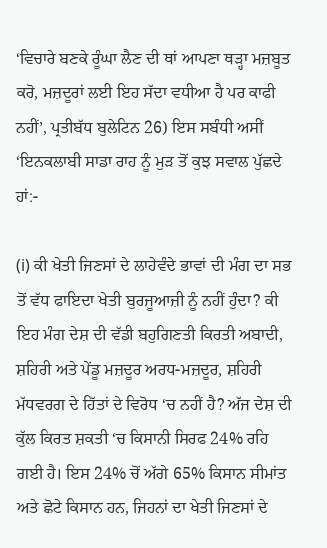‘ਵਿਚਾਰੇ ਬਣਕੇ ਰੂੰਘਾ ਲੈਣ ਦੀ ਥਾਂ ਆਪਣਾ ਥੜ੍ਹਾ ਮਜ਼ਬੂਤ ਕਰੋ, ਮਜ਼ਦੂਰਾਂ ਲਈ ਇਹ ਸੱਦਾ ਵਧੀਆ ਹੈ ਪਰ ਕਾਫੀ ਨਹੀਂ’, ਪ੍ਰਤੀਬੱਧ ਬੁਲੇਟਿਨ 26) ਇਸ ਸਬੰਧੀ ਅਸੀਂ ‘ਇਨਕਲਾਬੀ ਸਾਡਾ ਰਾਹ ਨੂੰ ਮੁੜ ਤੋਂ ਕੁਝ ਸਵਾਲ ਪੁੱਛਦੇ ਹਾਂ:-

(i) ਕੀ ਖੇਤੀ ਜਿਣਸਾਂ ਦੇ ਲਾਹੇਵੰਦੇ ਭਾਵਾਂ ਦੀ ਮੰਗ ਦਾ ਸਭ ਤੋਂ ਵੱਧ ਫਾਇਦਾ ਖੇਤੀ ਬੁਰਜੂਆਜ਼ੀ ਨੂੰ ਨਹੀਂ ਹੁੰਦਾ? ਕੀ ਇਹ ਮੰਗ ਦੇਸ਼ ਦੀ ਵੱਡੀ ਬਹੁਗਿਣਤੀ ਕਿਰਤੀ ਅਬਾਦੀ, ਸ਼ਹਿਰੀ ਅਤੇ ਪੇਂਡੂ ਮਜ਼ਦੂਰ ਅਰਧ-ਮਜ਼ਦੂਰ, ਸ਼ਹਿਰੀ ਮੱਧਵਰਗ ਦੇ ਹਿੱਤਾਂ ਦੇ ਵਿਰੋਧ ‘ਚ ਨਹੀਂ ਹੈ? ਅੱਜ ਦੇਸ਼ ਦੀ ਕੁੱਲ ਕਿਰਤ ਸ਼ਕਤੀ ‘ਚ ਕਿਸਾਨੀ ਸਿਰਫ 24% ਰਹਿ ਗਈ ਹੈ। ਇਸ 24% ਚੋਂ ਅੱਗੇ 65% ਕਿਸਾਨ ਸੀਮਾਂਤ ਅਤੇ ਛੋਟੇ ਕਿਸਾਨ ਹਨ, ਜਿਹਨਾਂ ਦਾ ਖੇਤੀ ਜਿਣਸਾਂ ਦੇ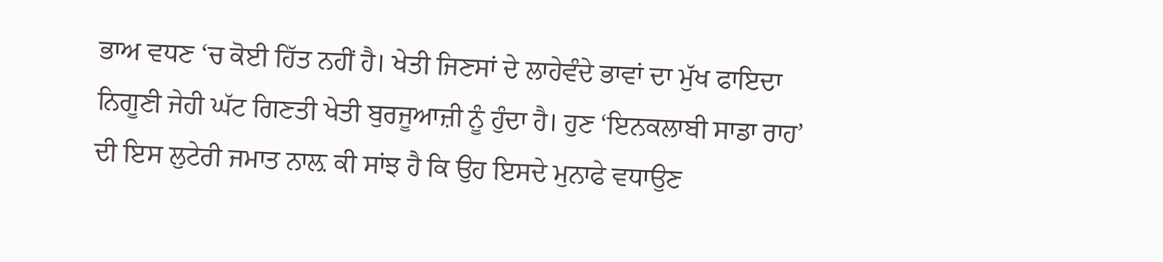ਭਾਅ ਵਧਣ ‘ਚ ਕੋਈ ਹਿੱਤ ਨਹੀਂ ਹੈ। ਖੇਤੀ ਜਿਣਸਾਂ ਦੇ ਲਾਹੇਵੰਦੇ ਭਾਵਾਂ ਦਾ ਮੁੱਖ ਫਾਇਦਾ ਨਿਗੂਣੀ ਜੇਹੀ ਘੱਟ ਗਿਣਤੀ ਖੇਤੀ ਬੁਰਜੂਆਜ਼ੀ ਨੂੰ ਹੁੰਦਾ ਹੈ। ਹੁਣ ‘ਇਨਕਲਾਬੀ ਸਾਡਾ ਰਾਹ’ ਦੀ ਇਸ ਲੁਟੇਰੀ ਜਮਾਤ ਨਾਲ਼ ਕੀ ਸਾਂਝ ਹੈ ਕਿ ਉਹ ਇਸਦੇ ਮੁਨਾਫੇ ਵਧਾਉਣ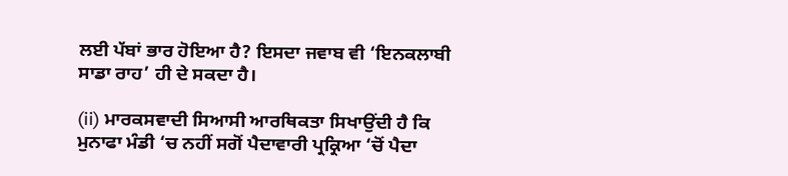ਲਈ ਪੱਬਾਂ ਭਾਰ ਹੋਇਆ ਹੈ? ਇਸਦਾ ਜਵਾਬ ਵੀ ‘ਇਨਕਲਾਬੀ ਸਾਡਾ ਰਾਹ’ ਹੀ ਦੇ ਸਕਦਾ ਹੈ।

(ii) ਮਾਰਕਸਵਾਦੀ ਸਿਆਸੀ ਆਰਥਿਕਤਾ ਸਿਖਾਉਂਦੀ ਹੈ ਕਿ ਮੁਨਾਫਾ ਮੰਡੀ ‘ਚ ਨਹੀਂ ਸਗੋਂ ਪੈਦਾਵਾਰੀ ਪ੍ਰਕ੍ਰਿਆ ‘ਚੋਂ ਪੈਦਾ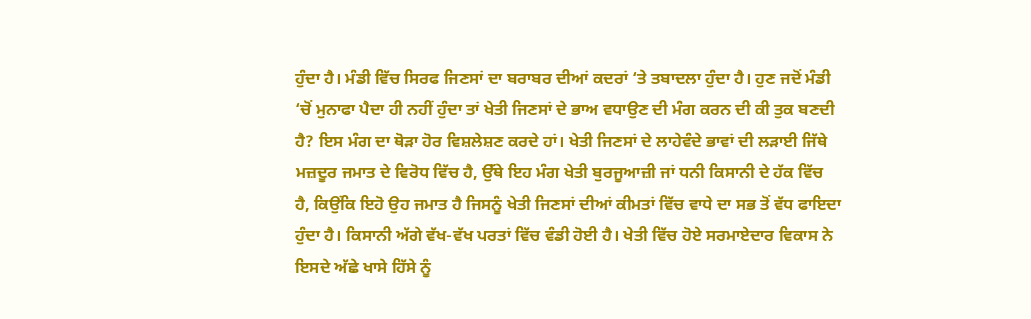ਹੁੰਦਾ ਹੈ। ਮੰਡੀ ਵਿੱਚ ਸਿਰਫ ਜਿਣਸਾਂ ਦਾ ਬਰਾਬਰ ਦੀਆਂ ਕਦਰਾਂ ‘ਤੇ ਤਬਾਦਲਾ ਹੁੰਦਾ ਹੈ। ਹੁਣ ਜਦੋਂ ਮੰਡੀ ‘ਚੋਂ ਮੁਨਾਫਾ ਪੈਦਾ ਹੀ ਨਹੀਂ ਹੁੰਦਾ ਤਾਂ ਖੇਤੀ ਜਿਣਸਾਂ ਦੇ ਭਾਅ ਵਧਾਉਣ ਦੀ ਮੰਗ ਕਰਨ ਦੀ ਕੀ ਤੁਕ ਬਣਦੀ ਹੈ? ਇਸ ਮੰਗ ਦਾ ਥੋੜਾ ਹੋਰ ਵਿਸ਼ਲੇਸ਼ਣ ਕਰਦੇ ਹਾਂ। ਖੇਤੀ ਜਿਣਸਾਂ ਦੇ ਲਾਹੇਵੰਦੇ ਭਾਵਾਂ ਦੀ ਲੜਾਈ ਜਿੱਥੇ ਮਜ਼ਦੂਰ ਜਮਾਤ ਦੇ ਵਿਰੋਧ ਵਿੱਚ ਹੈ, ਉੱਥੇ ਇਹ ਮੰਗ ਖੇਤੀ ਬੁਰਜੂਆਜ਼ੀ ਜਾਂ ਧਨੀ ਕਿਸਾਨੀ ਦੇ ਹੱਕ ਵਿੱਚ ਹੈ, ਕਿਉਂਕਿ ਇਹੋ ਉਹ ਜਮਾਤ ਹੈ ਜਿਸਨੂੰ ਖੇਤੀ ਜਿਣਸਾਂ ਦੀਆਂ ਕੀਮਤਾਂ ਵਿੱਚ ਵਾਧੇ ਦਾ ਸਭ ਤੋਂ ਵੱਧ ਫਾਇਦਾ ਹੁੰਦਾ ਹੈ। ਕਿਸਾਨੀ ਅੱਗੇ ਵੱਖ-ਵੱਖ ਪਰਤਾਂ ਵਿੱਚ ਵੰਡੀ ਹੋਈ ਹੈ। ਖੇਤੀ ਵਿੱਚ ਹੋਏ ਸਰਮਾਏਦਾਰ ਵਿਕਾਸ ਨੇ ਇਸਦੇ ਅੱਛੇ ਖਾਸੇ ਹਿੱਸੇ ਨੂੰ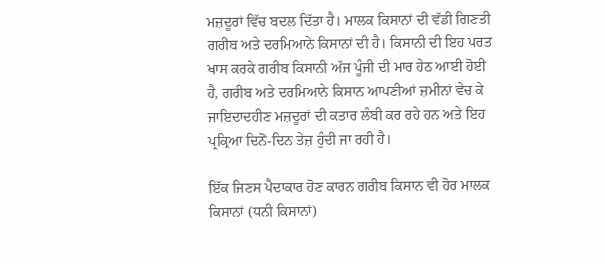ਮਜ਼ਦੂਰਾਂ ਵਿੱਚ ਬਦਲ ਦਿੱਤਾ ਹੈ। ਮਾਲਕ ਕਿਸਾਨਾਂ ਦੀ ਵੱਡੀ ਗਿਣਤੀ ਗਰੀਬ ਅਤੇ ਦਰਮਿਆਨੇ ਕਿਸਾਨਾਂ ਦੀ ਹੈ। ਕਿਸਾਨੀ ਦੀ ਇਹ ਪਰਤ ਖਾਸ ਕਰਕੇ ਗਰੀਬ ਕਿਸਾਨੀ ਅੱਜ ਪੂੰਜੀ ਦੀ ਮਾਰ ਹੇਠ ਆਈ ਹੋਈ ਹੈ, ਗਰੀਬ ਅਤੇ ਦਰਮਿਆਨੇ ਕਿਸਾਨ ਆਪਣੀਆਂ ਜ਼ਮੀਨਾਂ ਵੇਚ ਕੇ ਜਾਇਦਾਦਹੀਣ ਮਜ਼ਦੂਰਾਂ ਦੀ ਕਤਾਰ ਲੰਬੀ ਕਰ ਰਹੇ ਹਨ ਅਤੇ ਇਹ ਪ੍ਰਕ੍ਰਿਆ ਦਿਨੋਂ-ਦਿਨ ਤੇਜ਼ ਹੁੰਦੀ ਜਾ ਰਹੀ ਹੈ।

ਇੱਕ ਜਿਣਸ ਪੈਦਾਕਾਰ ਹੋਣ ਕਾਰਨ ਗਰੀਬ ਕਿਸਾਨ ਵੀ ਹੋਰ ਮਾਲਕ ਕਿਸਾਨਾਂ (ਧਨੀ ਕਿਸਾਨਾਂ)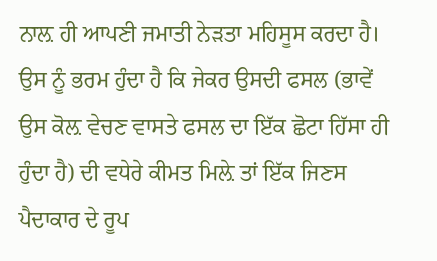ਨਾਲ਼ ਹੀ ਆਪਣੀ ਜਮਾਤੀ ਨੇੜਤਾ ਮਹਿਸੂਸ ਕਰਦਾ ਹੈ। ਉਸ ਨੂੰ ਭਰਮ ਹੁੰਦਾ ਹੈ ਕਿ ਜੇਕਰ ਉਸਦੀ ਫਸਲ (ਭਾਵੇਂ ਉਸ ਕੋਲ਼ ਵੇਚਣ ਵਾਸਤੇ ਫਸਲ ਦਾ ਇੱਕ ਛੋਟਾ ਹਿੱਸਾ ਹੀ ਹੁੰਦਾ ਹੈ) ਦੀ ਵਧੇਰੇ ਕੀਮਤ ਮਿਲ਼ੇ ਤਾਂ ਇੱਕ ਜਿਣਸ ਪੈਦਾਕਾਰ ਦੇ ਰੂਪ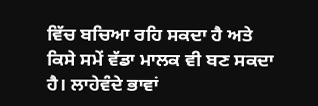ਵਿੱਚ ਬਚਿਆ ਰਹਿ ਸਕਦਾ ਹੈ ਅਤੇ ਕਿਸੇ ਸਮੇਂ ਵੱਡਾ ਮਾਲਕ ਵੀ ਬਣ ਸਕਦਾ ਹੈ। ਲਾਹੇਵੰਦੇ ਭਾਵਾਂ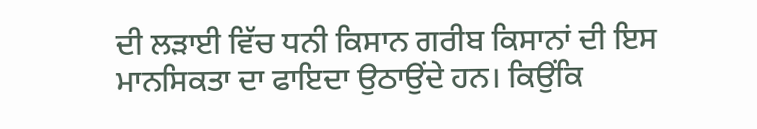ਦੀ ਲੜਾਈ ਵਿੱਚ ਧਨੀ ਕਿਸਾਨ ਗਰੀਬ ਕਿਸਾਨਾਂ ਦੀ ਇਸ ਮਾਨਸਿਕਤਾ ਦਾ ਫਾਇਦਾ ਉਠਾਉਂਦੇ ਹਨ। ਕਿਉਂਕਿ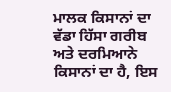ਮਾਲਕ ਕਿਸਾਨਾਂ ਦਾ ਵੱਡਾ ਹਿੱਸਾ ਗਰੀਬ ਅਤੇ ਦਰਮਿਆਨੇ ਕਿਸਾਨਾਂ ਦਾ ਹੈ, ਇਸ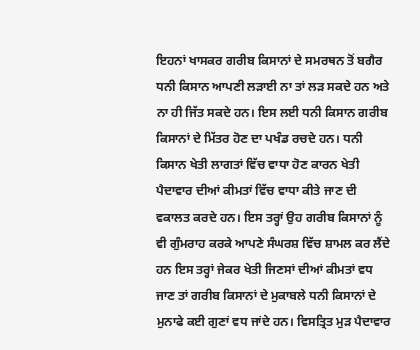ਇਹਨਾਂ ਖਾਸਕਰ ਗਰੀਬ ਕਿਸਾਨਾਂ ਦੇ ਸਮਰਥਨ ਤੋਂ ਬਗੈਰ ਧਨੀ ਕਿਸਾਨ ਆਪਣੀ ਲੜਾਈ ਨਾ ਤਾਂ ਲੜ ਸਕਦੇ ਹਨ ਅਤੇ ਨਾ ਹੀ ਜਿੱਤ ਸਕਦੇ ਹਨ। ਇਸ ਲਈ ਧਨੀ ਕਿਸਾਨ ਗਰੀਬ ਕਿਸਾਨਾਂ ਦੇ ਮਿੱਤਰ ਹੋਣ ਦਾ ਪਖੰਡ ਰਚਦੇ ਹਨ। ਧਨੀ ਕਿਸਾਨ ਖੇਤੀ ਲਾਗਤਾਂ ਵਿੱਚ ਵਾਧਾ ਹੋਣ ਕਾਰਨ ਖੇਤੀ ਪੈਦਾਵਾਰ ਦੀਆਂ ਕੀਮਤਾਂ ਵਿੱਚ ਵਾਧਾ ਕੀਤੇ ਜਾਣ ਦੀ ਵਕਾਲਤ ਕਰਦੇ ਹਨ। ਇਸ ਤਰ੍ਹਾਂ ਉਹ ਗਰੀਬ ਕਿਸਾਨਾਂ ਨੂੰ ਵੀ ਗੁੰਮਰਾਹ ਕਰਕੇ ਆਪਣੇ ਸੰਘਰਸ਼ ਵਿੱਚ ਸ਼ਾਮਲ ਕਰ ਲੈਂਦੇ ਹਨ ਇਸ ਤਰ੍ਹਾਂ ਜੇਕਰ ਖੇਤੀ ਜਿਣਸਾਂ ਦੀਆਂ ਕੀਮਤਾਂ ਵਧ ਜਾਣ ਤਾਂ ਗਰੀਬ ਕਿਸਾਨਾਂ ਦੇ ਮੁਕਾਬਲੇ ਧਨੀ ਕਿਸਾਨਾਂ ਦੇ ਮੁਨਾਫੇ ਕਈ ਗੁਣਾਂ ਵਧ ਜਾਂਦੇ ਹਨ। ਵਿਸਤ੍ਰਿਤ ਮੁੜ ਪੈਦਾਵਾਰ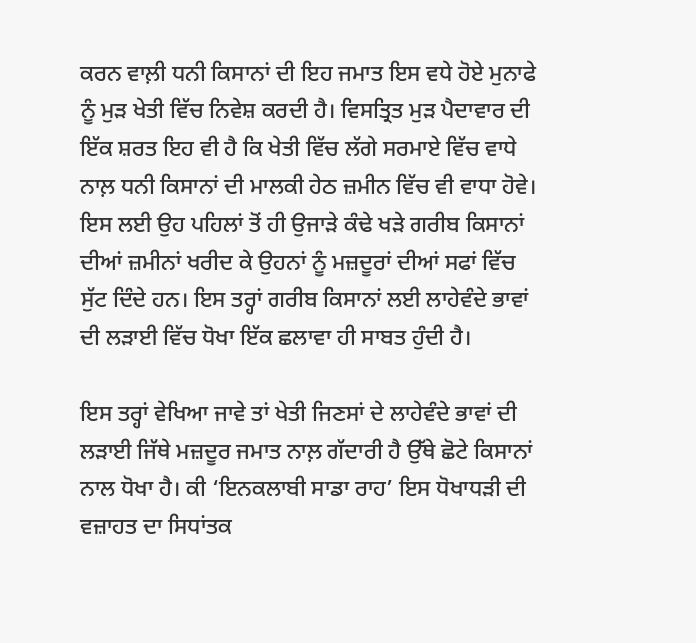ਕਰਨ ਵਾਲ਼ੀ ਧਨੀ ਕਿਸਾਨਾਂ ਦੀ ਇਹ ਜਮਾਤ ਇਸ ਵਧੇ ਹੋਏ ਮੁਨਾਫੇ ਨੂੰ ਮੁੜ ਖੇਤੀ ਵਿੱਚ ਨਿਵੇਸ਼ ਕਰਦੀ ਹੈ। ਵਿਸਤ੍ਰਿਤ ਮੁੜ ਪੈਦਾਵਾਰ ਦੀ ਇੱਕ ਸ਼ਰਤ ਇਹ ਵੀ ਹੈ ਕਿ ਖੇਤੀ ਵਿੱਚ ਲੱਗੇ ਸਰਮਾਏ ਵਿੱਚ ਵਾਧੇ ਨਾਲ਼ ਧਨੀ ਕਿਸਾਨਾਂ ਦੀ ਮਾਲਕੀ ਹੇਠ ਜ਼ਮੀਨ ਵਿੱਚ ਵੀ ਵਾਧਾ ਹੋਵੇ। ਇਸ ਲਈ ਉਹ ਪਹਿਲਾਂ ਤੋਂ ਹੀ ਉਜਾੜੇ ਕੰਢੇ ਖੜੇ ਗਰੀਬ ਕਿਸਾਨਾਂ ਦੀਆਂ ਜ਼ਮੀਨਾਂ ਖਰੀਦ ਕੇ ਉਹਨਾਂ ਨੂੰ ਮਜ਼ਦੂਰਾਂ ਦੀਆਂ ਸਫਾਂ ਵਿੱਚ ਸੁੱਟ ਦਿੰਦੇ ਹਨ। ਇਸ ਤਰ੍ਹਾਂ ਗਰੀਬ ਕਿਸਾਨਾਂ ਲਈ ਲਾਹੇਵੰਦੇ ਭਾਵਾਂ ਦੀ ਲੜਾਈ ਵਿੱਚ ਧੋਖਾ ਇੱਕ ਛਲਾਵਾ ਹੀ ਸਾਬਤ ਹੁੰਦੀ ਹੈ।

ਇਸ ਤਰ੍ਹਾਂ ਵੇਖਿਆ ਜਾਵੇ ਤਾਂ ਖੇਤੀ ਜਿਣਸਾਂ ਦੇ ਲਾਹੇਵੰਦੇ ਭਾਵਾਂ ਦੀ ਲੜਾਈ ਜਿੱਥੇ ਮਜ਼ਦੂਰ ਜਮਾਤ ਨਾਲ਼ ਗੱਦਾਰੀ ਹੈ ਉੱਥੇ ਛੋਟੇ ਕਿਸਾਨਾਂ ਨਾਲ ਧੋਖਾ ਹੈ। ਕੀ ‘ਇਨਕਲਾਬੀ ਸਾਡਾ ਰਾਹ’ ਇਸ ਧੋਖਾਧੜੀ ਦੀ ਵਜ਼ਾਹਤ ਦਾ ਸਿਧਾਂਤਕ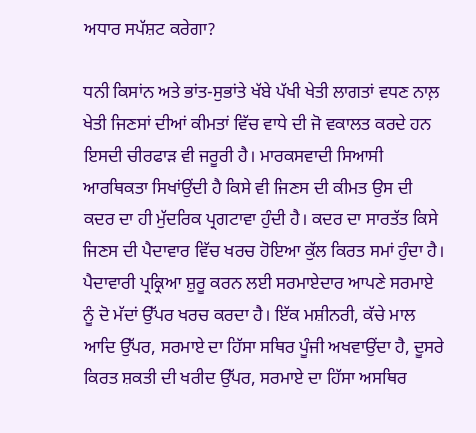ਅਧਾਰ ਸਪੱਸ਼ਟ ਕਰੇਗਾ?

ਧਨੀ ਕਿਸਾਂਨ ਅਤੇ ਭਾਂਤ-ਸੁਭਾਂਤੇ ਖੱਬੇ ਪੱਖੀ ਖੇਤੀ ਲਾਗਤਾਂ ਵਧਣ ਨਾਲ਼ ਖੇਤੀ ਜਿਣਸਾਂ ਦੀਆਂ ਕੀਮਤਾਂ ਵਿੱਚ ਵਾਧੇ ਦੀ ਜੋ ਵਕਾਲਤ ਕਰਦੇ ਹਨ ਇਸਦੀ ਚੀਰਫਾੜ ਵੀ ਜਰੂਰੀ ਹੈ। ਮਾਰਕਸਵਾਦੀ ਸਿਆਸੀ ਆਰਥਿਕਤਾ ਸਿਖਾਂਉਂਦੀ ਹੈ ਕਿਸੇ ਵੀ ਜਿਣਸ ਦੀ ਕੀਮਤ ਉਸ ਦੀ ਕਦਰ ਦਾ ਹੀ ਮੁੱਦਰਿਕ ਪ੍ਰਗਟਾਵਾ ਹੁੰਦੀ ਹੈ। ਕਦਰ ਦਾ ਸਾਰਤੱਤ ਕਿਸੇ ਜਿਣਸ ਦੀ ਪੈਦਾਵਾਰ ਵਿੱਚ ਖਰਚ ਹੋਇਆ ਕੁੱਲ ਕਿਰਤ ਸਮਾਂ ਹੁੰਦਾ ਹੈ। ਪੈਦਾਵਾਰੀ ਪ੍ਰਕ੍ਰਿਆ ਸ਼ੁਰੂ ਕਰਨ ਲਈ ਸਰਮਾਏਦਾਰ ਆਪਣੇ ਸਰਮਾਏ ਨੂੰ ਦੋ ਮੱਦਾਂ ਉੱਪਰ ਖਰਚ ਕਰਦਾ ਹੈ। ਇੱਕ ਮਸ਼ੀਨਰੀ, ਕੱਚੇ ਮਾਲ ਆਦਿ ਉੱਪਰ, ਸਰਮਾਏ ਦਾ ਹਿੱਸਾ ਸਥਿਰ ਪੂੰਜੀ ਅਖਵਾਉਂਦਾ ਹੈ, ਦੂਸਰੇ ਕਿਰਤ ਸ਼ਕਤੀ ਦੀ ਖਰੀਦ ਉੱਪਰ, ਸਰਮਾਏ ਦਾ ਹਿੱਸਾ ਅਸਥਿਰ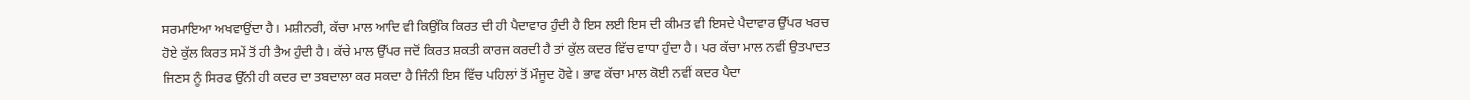ਸਰਮਾਇਆ ਅਖਵਾਉਂਦਾ ਹੈ। ਮਸ਼ੀਨਰੀ, ਕੱਚਾ ਮਾਲ ਆਦਿ ਵੀ ਕਿਉਂਕਿ ਕਿਰਤ ਦੀ ਹੀ ਪੈਦਾਵਾਰ ਹੁੰਦੀ ਹੈ ਇਸ ਲਈ ਇਸ ਦੀ ਕੀਮਤ ਵੀ ਇਸਦੇ ਪੈਦਾਵਾਰ ਉੱਪਰ ਖਰਚ ਹੋਏ ਕੁੱਲ ਕਿਰਤ ਸਮੇਂ ਤੋਂ ਹੀ ਤੈਅ ਹੁੰਦੀ ਹੈ। ਕੱਚੇ ਮਾਲ ਉੱਪਰ ਜਦੋਂ ਕਿਰਤ ਸ਼ਕਤੀ ਕਾਰਜ ਕਰਦੀ ਹੈ ਤਾਂ ਕੁੱਲ ਕਦਰ ਵਿੱਚ ਵਾਧਾ ਹੁੰਦਾ ਹੈ। ਪਰ ਕੱਚਾ ਮਾਲ ਨਵੀਂ ਉਤਪਾਦਤ ਜਿਣਸ ਨੂੰ ਸਿਰਫ ਉੱਨੀ ਹੀ ਕਦਰ ਦਾ ਤਬਦਾਲਾ ਕਰ ਸਕਦਾ ਹੈ ਜਿੰਨੀ ਇਸ ਵਿੱਚ ਪਹਿਲਾਂ ਤੋਂ ਮੌਜੂਦ ਹੋਵੇ। ਭਾਵ ਕੱਚਾ ਮਾਲ ਕੋਈ ਨਵੀਂ ਕਦਰ ਪੈਦਾ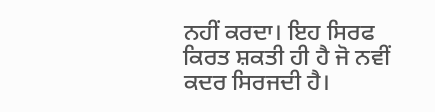ਨਹੀਂ ਕਰਦਾ। ਇਹ ਸਿਰਫ ਕਿਰਤ ਸ਼ਕਤੀ ਹੀ ਹੈ ਜੋ ਨਵੀਂ ਕਦਰ ਸਿਰਜਦੀ ਹੈ।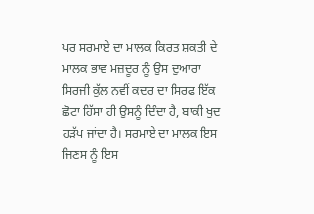ਪਰ ਸਰਮਾਏ ਦਾ ਮਾਲਕ ਕਿਰਤ ਸ਼ਕਤੀ ਦੇ ਮਾਲਕ ਭਾਵ ਮਜ਼ਦੂਰ ਨੂੰ ਉਸ ਦੁਆਰਾ ਸਿਰਜੀ ਕੁੱਲ ਨਵੀਂ ਕਦਰ ਦਾ ਸਿਰਫ ਇੱਕ ਛੋਟਾ ਹਿੱਸਾ ਹੀ ਉਸਨੂੰ ਦਿੰਦਾ ਹੈ, ਬਾਕੀ ਖੁਦ ਹੜੱਪ ਜਾਂਦਾ ਹੈ। ਸਰਮਾਏ ਦਾ ਮਾਲਕ ਇਸ ਜਿਣਸ ਨੂੰ ਇਸ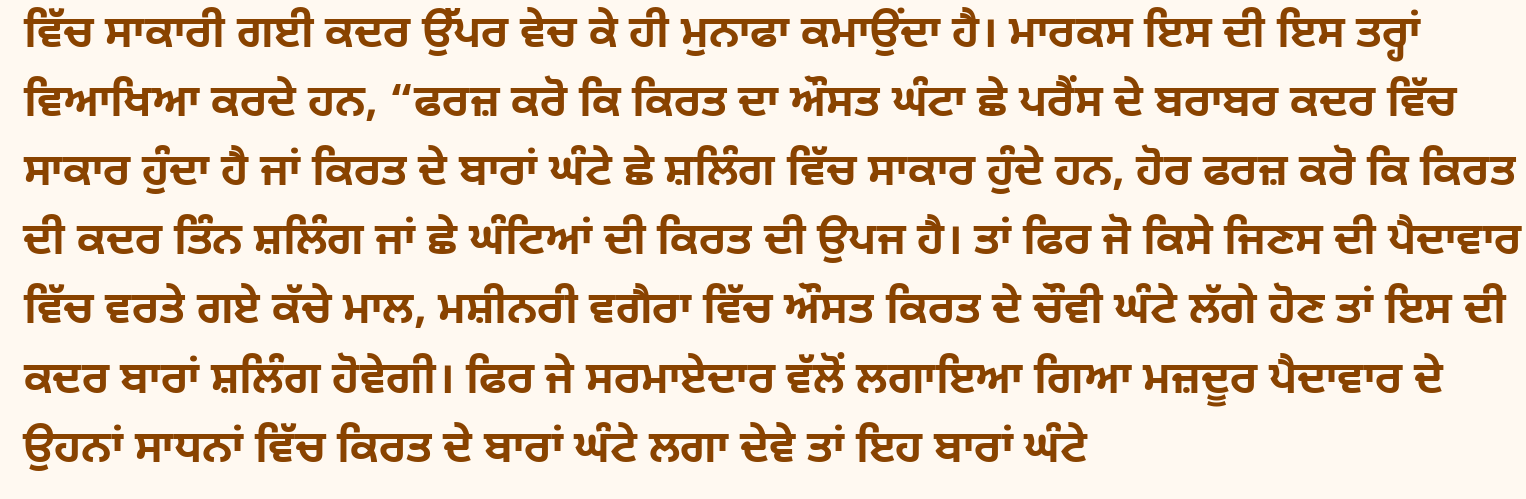ਵਿੱਚ ਸਾਕਾਰੀ ਗਈ ਕਦਰ ਉੱਪਰ ਵੇਚ ਕੇ ਹੀ ਮੁਨਾਫਾ ਕਮਾਉਂਦਾ ਹੈ। ਮਾਰਕਸ ਇਸ ਦੀ ਇਸ ਤਰ੍ਹਾਂ ਵਿਆਖਿਆ ਕਰਦੇ ਹਨ, “ਫਰਜ਼ ਕਰੋ ਕਿ ਕਿਰਤ ਦਾ ਔਸਤ ਘੰਟਾ ਛੇ ਪਰੈਂਸ ਦੇ ਬਰਾਬਰ ਕਦਰ ਵਿੱਚ ਸਾਕਾਰ ਹੁੰਦਾ ਹੈ ਜਾਂ ਕਿਰਤ ਦੇ ਬਾਰਾਂ ਘੰਟੇ ਛੇ ਸ਼ਲਿੰਗ ਵਿੱਚ ਸਾਕਾਰ ਹੁੰਦੇ ਹਨ, ਹੋਰ ਫਰਜ਼ ਕਰੋ ਕਿ ਕਿਰਤ ਦੀ ਕਦਰ ਤਿੰਨ ਸ਼ਲਿੰਗ ਜਾਂ ਛੇ ਘੰਟਿਆਂ ਦੀ ਕਿਰਤ ਦੀ ਉਪਜ ਹੈ। ਤਾਂ ਫਿਰ ਜੋ ਕਿਸੇ ਜਿਣਸ ਦੀ ਪੈਦਾਵਾਰ ਵਿੱਚ ਵਰਤੇ ਗਏ ਕੱਚੇ ਮਾਲ, ਮਸ਼ੀਨਰੀ ਵਗੈਰਾ ਵਿੱਚ ਔਸਤ ਕਿਰਤ ਦੇ ਚੌਵੀ ਘੰਟੇ ਲੱਗੇ ਹੋਣ ਤਾਂ ਇਸ ਦੀ ਕਦਰ ਬਾਰਾਂ ਸ਼ਲਿੰਗ ਹੋਵੇਗੀ। ਫਿਰ ਜੇ ਸਰਮਾਏਦਾਰ ਵੱਲੋਂ ਲਗਾਇਆ ਗਿਆ ਮਜ਼ਦੂਰ ਪੈਦਾਵਾਰ ਦੇ ਉਹਨਾਂ ਸਾਧਨਾਂ ਵਿੱਚ ਕਿਰਤ ਦੇ ਬਾਰਾਂ ਘੰਟੇ ਲਗਾ ਦੇਵੇ ਤਾਂ ਇਹ ਬਾਰਾਂ ਘੰਟੇ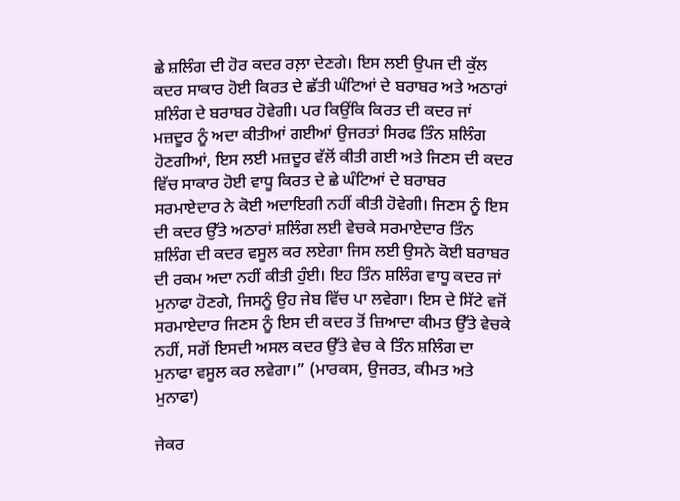ਛੇ ਸ਼ਲਿੰਗ ਦੀ ਹੋਰ ਕਦਰ ਰਲ਼ਾ ਦੇਣਗੇ। ਇਸ ਲਈ ਉਪਜ ਦੀ ਕੁੱਲ ਕਦਰ ਸਾਕਾਰ ਹੋਈ ਕਿਰਤ ਦੇ ਛੱਤੀ ਘੰਟਿਆਂ ਦੇ ਬਰਾਬਰ ਅਤੇ ਅਠਾਰਾਂ ਸ਼ਲਿੰਗ ਦੇ ਬਰਾਬਰ ਹੋਵੇਗੀ। ਪਰ ਕਿਉਂਕਿ ਕਿਰਤ ਦੀ ਕਦਰ ਜਾਂ ਮਜ਼ਦੂਰ ਨੂੰ ਅਦਾ ਕੀਤੀਆਂ ਗਈਆਂ ਉਜਰਤਾਂ ਸਿਰਫ ਤਿੰਨ ਸ਼ਲਿੰਗ ਹੋਣਗੀਆਂ, ਇਸ ਲਈ ਮਜ਼ਦੂਰ ਵੱਲੋਂ ਕੀਤੀ ਗਈ ਅਤੇ ਜਿਣਸ ਦੀ ਕਦਰ ਵਿੱਚ ਸਾਕਾਰ ਹੋਈ ਵਾਧੂ ਕਿਰਤ ਦੇ ਛੇ ਘੰਟਿਆਂ ਦੇ ਬਰਾਬਰ ਸਰਮਾਏਦਾਰ ਨੇ ਕੋਈ ਅਦਾਇਗੀ ਨਹੀਂ ਕੀਤੀ ਹੋਵੇਗੀ। ਜਿਣਸ ਨੂੰ ਇਸ ਦੀ ਕਦਰ ਉੱਤੇ ਅਠਾਰਾਂ ਸ਼ਲਿੰਗ ਲਈ ਵੇਚਕੇ ਸਰਮਾਏਦਾਰ ਤਿੰਨ ਸ਼ਲਿੰਗ ਦੀ ਕਦਰ ਵਸੂਲ ਕਰ ਲਏਗਾ ਜਿਸ ਲਈ ਉਸਨੇ ਕੋਈ ਬਰਾਬਰ ਦੀ ਰਕਮ ਅਦਾ ਨਹੀਂ ਕੀਤੀ ਹੁੰਈ। ਇਹ ਤਿੰਨ ਸ਼ਲਿੰਗ ਵਾਧੂ ਕਦਰ ਜਾਂ ਮੁਨਾਫਾ ਹੋਣਗੇ, ਜਿਸਨੂੰ ਉਹ ਜੇਬ ਵਿੱਚ ਪਾ ਲਵੇਗਾ। ਇਸ ਦੇ ਸਿੱਟੇ ਵਜੋਂ ਸਰਮਾਏਦਾਰ ਜਿਣਸ ਨੂੰ ਇਸ ਦੀ ਕਦਰ ਤੋਂ ਜ਼ਿਆਦਾ ਕੀਮਤ ਉੱਤੇ ਵੇਚਕੇ ਨਹੀਂ, ਸਗੋਂ ਇਸਦੀ ਅਸਲ ਕਦਰ ਉੱਤੇ ਵੇਚ ਕੇ ਤਿੰਨ ਸ਼ਲਿੰਗ ਦਾ ਮੁਨਾਫਾ ਵਸੂਲ ਕਰ ਲਵੇਗਾ।” (ਮਾਰਕਸ, ਉਜਰਤ, ਕੀਮਤ ਅਤੇ ਮੁਨਾਫਾ)

ਜੇਕਰ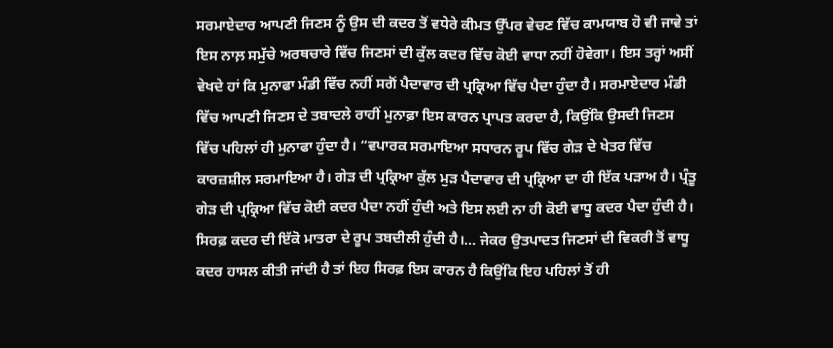ਸਰਮਾਏਦਾਰ ਆਪਣੀ ਜਿਣਸ ਨੂੰ ਉਸ ਦੀ ਕਦਰ ਤੋਂ ਵਧੇਰੇ ਕੀਮਤ ਉੱਪਰ ਵੇਚਣ ਵਿੱਚ ਕਾਮਯਾਬ ਹੋ ਵੀ ਜਾਵੇ ਤਾਂ ਇਸ ਨਾਲ਼ ਸਮੁੱਚੇ ਅਰਥਚਾਰੇ ਵਿੱਚ ਜਿਣਸਾਂ ਦੀ ਕੁੱਲ ਕਦਰ ਵਿੱਚ ਕੋਈ ਵਾਧਾ ਨਹੀਂ ਹੋਵੇਗਾ। ਇਸ ਤਰ੍ਹਾਂ ਅਸੀਂ ਵੇਖਦੇ ਹਾਂ ਕਿ ਮੁਨਾਫਾ ਮੰਡੀ ਵਿੱਚ ਨਹੀਂ ਸਗੋਂ ਪੈਦਾਵਾਰ ਦੀ ਪ੍ਰਕ੍ਰਿਆ ਵਿੱਚ ਪੈਦਾ ਹੁੰਦਾ ਹੈ। ਸਰਮਾਏਦਾਰ ਮੰਡੀ ਵਿੱਚ ਆਪਣੀ ਜਿਣਸ ਦੇ ਤਬਾਦਲੇ ਰਾਹੀਂ ਮੁਨਾਫ਼ਾ ਇਸ ਕਾਰਨ ਪ੍ਰਾਪਤ ਕਰਦਾ ਹੈ, ਕਿਉਂਕਿ ਉਸਦੀ ਜਿਣਸ ਵਿੱਚ ਪਹਿਲਾਂ ਹੀ ਮੁਨਾਫਾ ਹੁੰਦਾ ਹੈ। “ਵਪਾਰਕ ਸਰਮਾਇਆ ਸਧਾਰਨ ਰੂਪ ਵਿੱਚ ਗੇੜ ਦੇ ਖੇਤਰ ਵਿੱਚ ਕਾਰਜ਼ਸ਼ੀਲ ਸਰਮਾਇਆ ਹੈ। ਗੇੜ ਦੀ ਪ੍ਰਕ੍ਰਿਆ ਕੁੱਲ ਮੁੜ ਪੈਦਾਵਾਰ ਦੀ ਪ੍ਰਕ੍ਰਿਆ ਦਾ ਹੀ ਇੱਕ ਪੜਾਅ ਹੈ। ਪ੍ਰੰਤੂ ਗੇੜ ਦੀ ਪ੍ਰਕ੍ਰਿਆ ਵਿੱਚ ਕੋਈ ਕਦਰ ਪੈਦਾ ਨਹੀਂ ਹੁੰਦੀ ਅਤੇ ਇਸ ਲਈ ਨਾ ਹੀ ਕੋਈ ਵਾਧੂ ਕਦਰ ਪੈਦਾ ਹੁੰਦੀ ਹੈ। ਸਿਰਫ਼ ਕਦਰ ਦੀ ਇੱਕੋ ਮਾਤਰਾ ਦੇ ਰੂਪ ਤਬਦੀਲੀ ਹੁੰਦੀ ਹੈ।… ਜੇਕਰ ਉਤਪਾਦਤ ਜਿਣਸਾਂ ਦੀ ਵਿਕਰੀ ਤੋਂ ਵਾਧੂ ਕਦਰ ਹਾਸਲ ਕੀਤੀ ਜਾਂਦੀ ਹੈ ਤਾਂ ਇਹ ਸਿਰਫ਼ ਇਸ ਕਾਰਨ ਹੈ ਕਿਉਂਕਿ ਇਹ ਪਹਿਲਾਂ ਤੋਂ ਹੀ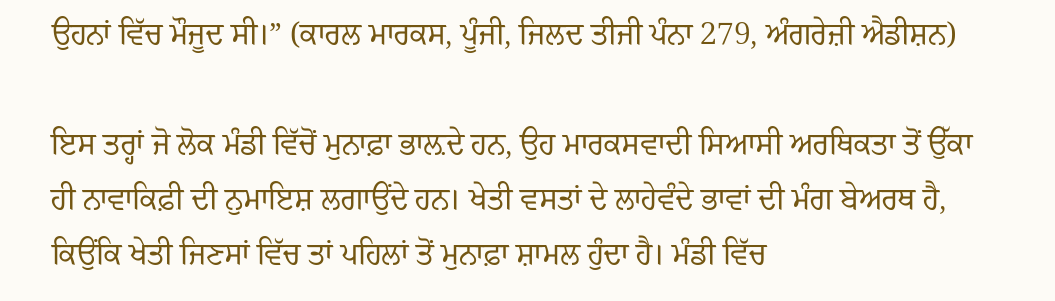ਉਹਨਾਂ ਵਿੱਚ ਮੌਜੂਦ ਸੀ।” (ਕਾਰਲ ਮਾਰਕਸ, ਪੂੰਜੀ, ਜਿਲਦ ਤੀਜੀ ਪੰਨਾ 279, ਅੰਗਰੇਜ਼ੀ ਐਡੀਸ਼ਨ)

ਇਸ ਤਰ੍ਹਾਂ ਜੋ ਲੋਕ ਮੰਡੀ ਵਿੱਚੋਂ ਮੁਨਾਫ਼ਾ ਭਾਲ਼ਦੇ ਹਨ, ਉਹ ਮਾਰਕਸਵਾਦੀ ਸਿਆਸੀ ਅਰਥਿਕਤਾ ਤੋਂ ਉੱਕਾ ਹੀ ਨਾਵਾਕਿਫ਼ੀ ਦੀ ਨੁਮਾਇਸ਼ ਲਗਾਉਂਦੇ ਹਨ। ਖੇਤੀ ਵਸਤਾਂ ਦੇ ਲਾਹੇਵੰਦੇ ਭਾਵਾਂ ਦੀ ਮੰਗ ਬੇਅਰਥ ਹੈ, ਕਿਉਂਕਿ ਖੇਤੀ ਜਿਣਸਾਂ ਵਿੱਚ ਤਾਂ ਪਹਿਲਾਂ ਤੋਂ ਮੁਨਾਫ਼ਾ ਸ਼ਾਮਲ ਹੁੰਦਾ ਹੈ। ਮੰਡੀ ਵਿੱਚ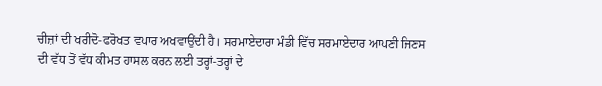ਚੀਜ਼ਾਂ ਦੀ ਖਰੀਦੋ-ਫਰੋਖਤ ਵਪਾਰ ਅਖਵਾਉਂਦੀ ਹੈ। ਸਰਮਾਏਦਾਰਾ ਮੰਡੀ ਵਿੱਚ ਸਰਮਾਏਦਾਰ ਆਪਣੀ ਜਿਣਸ ਦੀ ਵੱਧ ਤੋਂ ਵੱਧ ਕੀਮਤ ਹਾਸਲ ਕਰਨ ਲਈ ਤਰ੍ਹਾਂ-ਤਰ੍ਹਾਂ ਦੇ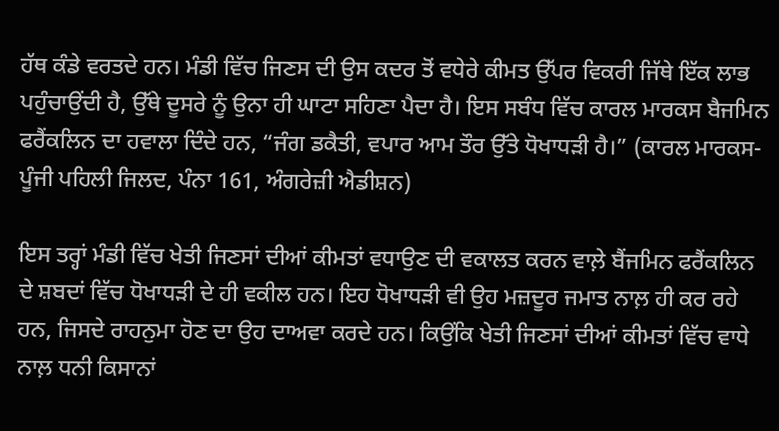ਹੱਥ ਕੰਡੇ ਵਰਤਦੇ ਹਨ। ਮੰਡੀ ਵਿੱਚ ਜਿਣਸ ਦੀ ਉਸ ਕਦਰ ਤੋਂ ਵਧੇਰੇ ਕੀਮਤ ਉੱਪਰ ਵਿਕਰੀ ਜਿੱਥੇ ਇੱਕ ਲਾਭ ਪਹੁੰਚਾਉਂਦੀ ਹੈ, ਉੱਥੇ ਦੂਸਰੇ ਨੂੰ ਉਨਾ ਹੀ ਘਾਟਾ ਸਹਿਣਾ ਪੈਦਾ ਹੈ। ਇਸ ਸਬੰਧ ਵਿੱਚ ਕਾਰਲ ਮਾਰਕਸ ਬੈਜਮਿਨ ਫਰੈਂਕਲਿਨ ਦਾ ਹਵਾਲਾ ਦਿੰਦੇ ਹਨ, “ਜੰਗ ਡਕੈਤੀ, ਵਪਾਰ ਆਮ ਤੌਰ ਉੱਤੇ ਧੋਖਾਧੜੀ ਹੈ।” (ਕਾਰਲ ਮਾਰਕਸ-ਪੂੰਜੀ ਪਹਿਲੀ ਜਿਲਦ, ਪੰਨਾ 161, ਅੰਗਰੇਜ਼ੀ ਐਡੀਸ਼ਨ)

ਇਸ ਤਰ੍ਹਾਂ ਮੰਡੀ ਵਿੱਚ ਖੇਤੀ ਜਿਣਸਾਂ ਦੀਆਂ ਕੀਮਤਾਂ ਵਧਾਉਣ ਦੀ ਵਕਾਲਤ ਕਰਨ ਵਾਲ਼ੇ ਬੈਂਜਮਿਨ ਫਰੈਂਕਲਿਨ ਦੇ ਸ਼ਬਦਾਂ ਵਿੱਚ ਧੋਖਾਧੜੀ ਦੇ ਹੀ ਵਕੀਲ ਹਨ। ਇਹ ਧੋਖਾਧੜੀ ਵੀ ਉਹ ਮਜ਼ਦੂਰ ਜਮਾਤ ਨਾਲ਼ ਹੀ ਕਰ ਰਹੇ ਹਨ, ਜਿਸਦੇ ਰਾਹਨੁਮਾ ਹੋਣ ਦਾ ਉਹ ਦਾਅਵਾ ਕਰਦੇ ਹਨ। ਕਿਉਂਕਿ ਖੇਤੀ ਜਿਣਸਾਂ ਦੀਆਂ ਕੀਮਤਾਂ ਵਿੱਚ ਵਾਧੇ ਨਾਲ਼ ਧਨੀ ਕਿਸਾਨਾਂ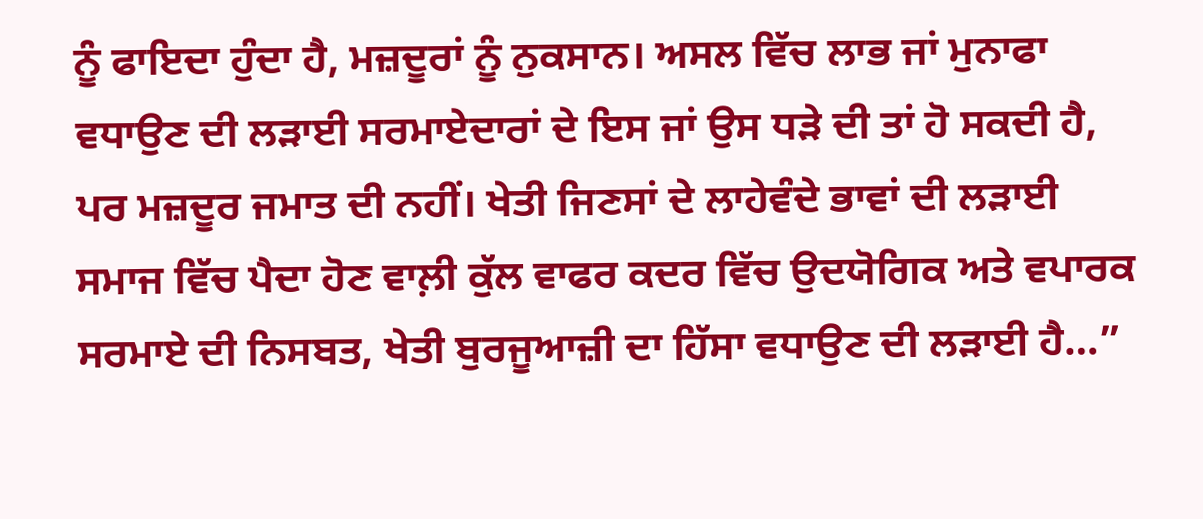ਨੂੰ ਫਾਇਦਾ ਹੁੰਦਾ ਹੈ, ਮਜ਼ਦੂਰਾਂ ਨੂੰ ਨੁਕਸਾਨ। ਅਸਲ ਵਿੱਚ ਲਾਭ ਜਾਂ ਮੁਨਾਫਾ ਵਧਾਉਣ ਦੀ ਲੜਾਈ ਸਰਮਾਏਦਾਰਾਂ ਦੇ ਇਸ ਜਾਂ ਉਸ ਧੜੇ ਦੀ ਤਾਂ ਹੋ ਸਕਦੀ ਹੈ, ਪਰ ਮਜ਼ਦੂਰ ਜਮਾਤ ਦੀ ਨਹੀਂ। ਖੇਤੀ ਜਿਣਸਾਂ ਦੇ ਲਾਹੇਵੰਦੇ ਭਾਵਾਂ ਦੀ ਲੜਾਈ ਸਮਾਜ ਵਿੱਚ ਪੈਦਾ ਹੋਣ ਵਾਲ਼ੀ ਕੁੱਲ ਵਾਫਰ ਕਦਰ ਵਿੱਚ ਉਦਯੋਗਿਕ ਅਤੇ ਵਪਾਰਕ ਸਰਮਾਏ ਦੀ ਨਿਸਬਤ, ਖੇਤੀ ਬੁਰਜੂਆਜ਼ੀ ਦਾ ਹਿੱਸਾ ਵਧਾਉਣ ਦੀ ਲੜਾਈ ਹੈ…”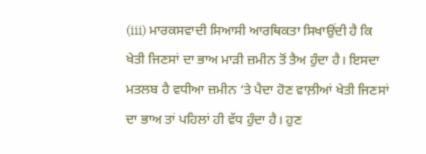(iii) ਮਾਰਕਸਵਾਦੀ ਸਿਆਸੀ ਆਰਥਿਕਤਾ ਸਿਖਾਉਂਦੀ ਹੈ ਕਿ ਖੇਤੀ ਜਿਣਸਾਂ ਦਾ ਭਾਅ ਮਾੜੀ ਜ਼ਮੀਨ ਤੋਂ ਤੈਅ ਹੁੰਦਾ ਹੈ। ਇਸਦਾ ਮਤਲਬ ਹੈ ਵਧੀਆ ਜ਼ਮੀਨ ‘ਤੇ ਪੈਦਾ ਹੋਣ ਵਾਲ਼ੀਆਂ ਖੇਤੀ ਜਿਣਸਾਂ ਦਾ ਭਾਅ ਤਾਂ ਪਹਿਲਾਂ ਹੀ ਵੱਧ ਹੁੰਦਾ ਹੈ। ਹੁਣ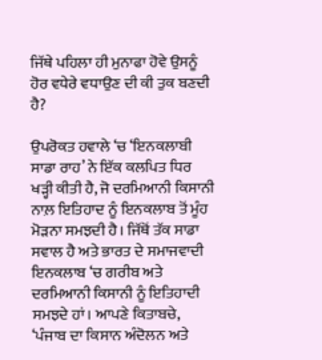ਜਿੱਥੇ ਪਹਿਲਾ ਹੀ ਮੁਨਾਫਾ ਹੋਵੇ ਉਸਨੂੰ ਹੋਰ ਵਧੇਰੇ ਵਧਾਉਣ ਦੀ ਕੀ ਤੁਕ ਬਣਦੀ ਹੈ?

ਉਪਰੋਕਤ ਹਵਾਲੇ ‘ਚ ‘ਇਨਕਲਾਬੀ ਸਾਡਾ ਰਾਹ’ ਨੇ ਇੱਕ ਕਲਪਿਤ ਧਿਰ ਖੜ੍ਹੀ ਕੀਤੀ ਹੈ, ਜੋ ਦਰਮਿਆਨੀ ਕਿਸਾਨੀ ਨਾਲ਼ ਇਤਿਹਾਦ ਨੂੰ ਇਨਕਲਾਬ ਤੋਂ ਮੂੰਹ ਮੋੜਨਾ ਸਮਝਦੀ ਹੈ। ਜਿੱਥੋਂ ਤੱਕ ਸਾਡਾ ਸਵਾਲ ਹੈ ਅਤੇ ਭਾਰਤ ਦੇ ਸਮਾਜਵਾਦੀ ਇਨਕਲਾਬ ‘ਚ ਗਰੀਬ ਅਤੇ ਦਰਮਿਆਨੀ ਕਿਸਾਨੀ ਨੂੰ ਇਤਿਹਾਦੀ ਸਮਝਦੇ ਹਾਂ। ਆਪਣੇ ਕਿਤਾਬਚੇ, ‘ਪੰਜਾਬ ਦਾ ਕਿਸਾਨ ਅੰਦੋਲਨ ਅਤੇ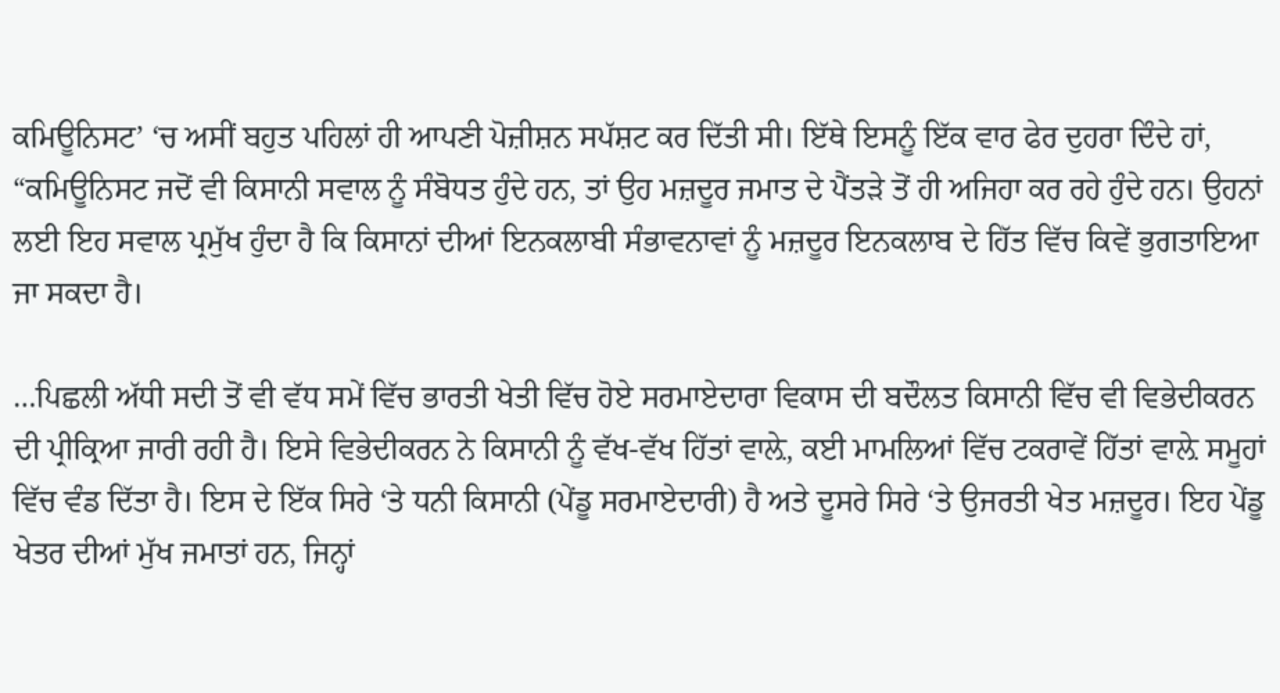ਕਮਿਊਨਿਸਟ’ ‘ਚ ਅਸੀਂ ਬਹੁਤ ਪਹਿਲਾਂ ਹੀ ਆਪਣੀ ਪੋਜ਼ੀਸ਼ਨ ਸਪੱਸ਼ਟ ਕਰ ਦਿੱਤੀ ਸੀ। ਇੱਥੇ ਇਸਨੂੰ ਇੱਕ ਵਾਰ ਫੇਰ ਦੁਹਰਾ ਦਿੰਦੇ ਹਾਂ, “ਕਮਿਊਨਿਸਟ ਜਦੋਂ ਵੀ ਕਿਸਾਨੀ ਸਵਾਲ ਨੂੰ ਸੰਬੋਧਤ ਹੁੰਦੇ ਹਨ, ਤਾਂ ਉਹ ਮਜ਼ਦੂਰ ਜਮਾਤ ਦੇ ਪੈਂਤੜੇ ਤੋਂ ਹੀ ਅਜਿਹਾ ਕਰ ਰਹੇ ਹੁੰਦੇ ਹਨ। ਉਹਨਾਂ ਲਈ ਇਹ ਸਵਾਲ ਪ੍ਰਮੁੱਖ ਹੁੰਦਾ ਹੈ ਕਿ ਕਿਸਾਨਾਂ ਦੀਆਂ ਇਨਕਲਾਬੀ ਸੰਭਾਵਨਾਵਾਂ ਨੂੰ ਮਜ਼ਦੂਰ ਇਨਕਲਾਬ ਦੇ ਹਿੱਤ ਵਿੱਚ ਕਿਵੇਂ ਭੁਗਤਾਇਆ ਜਾ ਸਕਦਾ ਹੈ।

…ਪਿਛਲੀ ਅੱਧੀ ਸਦੀ ਤੋਂ ਵੀ ਵੱਧ ਸਮੇਂ ਵਿੱਚ ਭਾਰਤੀ ਖੇਤੀ ਵਿੱਚ ਹੋਏ ਸਰਮਾਏਦਾਰਾ ਵਿਕਾਸ ਦੀ ਬਦੌਲਤ ਕਿਸਾਨੀ ਵਿੱਚ ਵੀ ਵਿਭੇਦੀਕਰਨ ਦੀ ਪ੍ਰੀਕ੍ਰਿਆ ਜਾਰੀ ਰਹੀ ਹੈ। ਇਸੇ ਵਿਭੇਦੀਕਰਨ ਨੇ ਕਿਸਾਨੀ ਨੂੰ ਵੱਖ-ਵੱਖ ਹਿੱਤਾਂ ਵਾਲ਼ੇ, ਕਈ ਮਾਮਲਿਆਂ ਵਿੱਚ ਟਕਰਾਵੇਂ ਹਿੱਤਾਂ ਵਾਲ਼ੇ ਸਮੂਹਾਂ ਵਿੱਚ ਵੰਡ ਦਿੱਤਾ ਹੈ। ਇਸ ਦੇ ਇੱਕ ਸਿਰੇ ‘ਤੇ ਧਨੀ ਕਿਸਾਨੀ (ਪੇਂਡੂ ਸਰਮਾਏਦਾਰੀ) ਹੈ ਅਤੇ ਦੂਸਰੇ ਸਿਰੇ ‘ਤੇ ਉਜਰਤੀ ਖੇਤ ਮਜ਼ਦੂਰ। ਇਹ ਪੇਂਡੂ ਖੇਤਰ ਦੀਆਂ ਮੁੱਖ ਜਮਾਤਾਂ ਹਨ, ਜਿਨ੍ਹਾਂ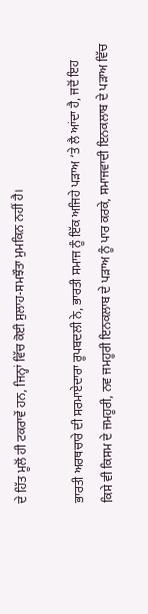ਦੇ ਹਿੱਤ ਮੂਲੋਂ ਹੀ ਟਕਰਾਵੇਂ ਹਨ, ਜਿਨ੍ਹਾਂ ਵਿੱਚ ਕੋਈ ਸੁਲਾਹ-ਸਮਝੌਤਾ ਮੁਮਕਿਨ ਨਹੀਂ ਹੈ।

ਭਾਰਤੀ ਅਰਥਚਾਰੇ ਦੀ ਸਰਮਾਏਦਾਰਾ ਰੂਪਬਦਲੀ ਨੇ, ਭਾਰਤੀ ਸਮਾਜ ਨੂੰ ਇੱਕ ਅਜਿਹੇ ਪੜਾਅ ‘ਤੇ ਲੈ ਆਂਦਾ ਹੈ, ਜਦੋਂ ਇਹ ਕਿਸੇ ਵੀ ਕਿਸਮ ਦੇ ਜਮਹੂਰੀ, ਨਵ ਜਮਹੂਰੀ ਇਨਕਲਾਬ ਦੇ ਪੜਾਅ ਨੂੰ ਪਾਰ ਕਰਕੇ, ਸਮਾਜਵਾਦੀ ਇਨਕਲਾਬ ਦੇ ਪੜਾਅ ਵਿੱਚ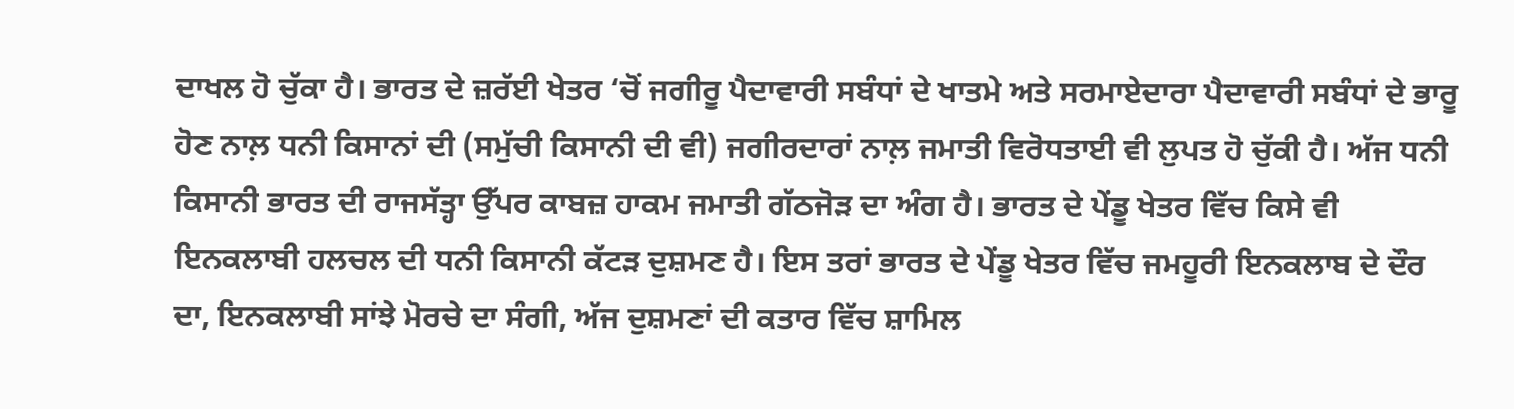ਦਾਖਲ ਹੋ ਚੁੱਕਾ ਹੈ। ਭਾਰਤ ਦੇ ਜ਼ਰੱਈ ਖੇਤਰ ‘ਚੋਂ ਜਗੀਰੂ ਪੈਦਾਵਾਰੀ ਸਬੰਧਾਂ ਦੇ ਖਾਤਮੇ ਅਤੇ ਸਰਮਾਏਦਾਰਾ ਪੈਦਾਵਾਰੀ ਸਬੰਧਾਂ ਦੇ ਭਾਰੂ ਹੋਣ ਨਾਲ਼ ਧਨੀ ਕਿਸਾਨਾਂ ਦੀ (ਸਮੁੱਚੀ ਕਿਸਾਨੀ ਦੀ ਵੀ) ਜਗੀਰਦਾਰਾਂ ਨਾਲ਼ ਜਮਾਤੀ ਵਿਰੋਧਤਾਈ ਵੀ ਲੁਪਤ ਹੋ ਚੁੱਕੀ ਹੈ। ਅੱਜ ਧਨੀ ਕਿਸਾਨੀ ਭਾਰਤ ਦੀ ਰਾਜਸੱਤ੍ਹਾ ਉੱਪਰ ਕਾਬਜ਼ ਹਾਕਮ ਜਮਾਤੀ ਗੱਠਜੋੜ ਦਾ ਅੰਗ ਹੈ। ਭਾਰਤ ਦੇ ਪੇਂਡੂ ਖੇਤਰ ਵਿੱਚ ਕਿਸੇ ਵੀ ਇਨਕਲਾਬੀ ਹਲਚਲ ਦੀ ਧਨੀ ਕਿਸਾਨੀ ਕੱਟੜ ਦੁਸ਼ਮਣ ਹੈ। ਇਸ ਤਰਾਂ ਭਾਰਤ ਦੇ ਪੇਂਡੂ ਖੇਤਰ ਵਿੱਚ ਜਮਹੂਰੀ ਇਨਕਲਾਬ ਦੇ ਦੌਰ ਦਾ, ਇਨਕਲਾਬੀ ਸਾਂਝੇ ਮੋਰਚੇ ਦਾ ਸੰਗੀ, ਅੱਜ ਦੁਸ਼ਮਣਾਂ ਦੀ ਕਤਾਰ ਵਿੱਚ ਸ਼ਾਮਿਲ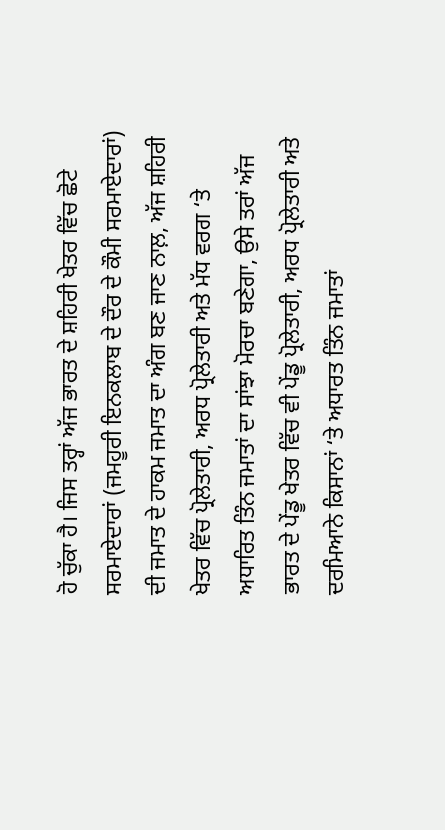ਹੋ ਚੁੱਕਾ ਹੈ। ਜਿਸ ਤਰ੍ਹਾਂ ਅੱਜ ਭਾਰਤ ਦੇ ਸ਼ਹਿਰੀ ਖੇਤਰ ਵਿੱਚ ਛੋਟੇ ਸਰਮਾਏਦਾਰਾਂ (ਜਮਹੂਰੀ ਇਨਕਲਾਬ ਦੇ ਦੌਰ ਦੇ ਕੌਮੀ ਸਰਮਾਏਦਾਰਾਂ) ਦੀ ਜਮਾਤ ਦੇ ਹਾਕਮ ਜਮਾਤ ਦਾ ਅੰਗ ਬਣ ਜਾਣ ਨਾਲ਼, ਅੱਜ ਸ਼ਹਿਰੀ ਖੇਤਰ ਵਿੱਚ ਪ੍ਰੋਲੇਤਾਰੀ, ਅਰਧ ਪ੍ਰੋਲੇਤਾਰੀ ਅਤੇ ਮੱਧ ਵਰਗ ‘ਤੇ ਅਧਾਰਿਤ ਤਿੰਨ ਜਮਾਤਾਂ ਦਾ ਸਾਂਝਾ ਮੋਰਚਾ ਬਣੇਗਾ, ਉਸੇ ਤਰਾਂ ਅੱਜ ਭਾਰਤ ਦੇ ਪੇਂਡੂ ਖੇਤਰ ਵਿੱਚ ਵੀ ਪੇਂਡੂ ਪ੍ਰੋਲੇਤਾਰੀ, ਅਰਧ ਪ੍ਰੋਲੇਤਾਰੀ ਅਤੇ ਦਰਮਿਆਨੇ ਕਿਸਾਨਾਂ ‘ਤੇ ਅਧਾਰਤ ਤਿੰਨ ਜਮਾਤਾਂ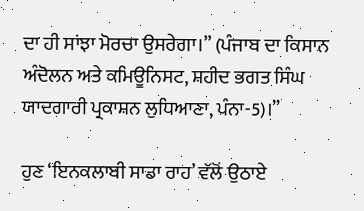ਦਾ ਹੀ ਸਾਂਝਾ ਮੋਰਚਾ ਉਸਰੇਗਾ।” (ਪੰਜਾਬ ਦਾ ਕਿਸਾਨ ਅੰਦੋਲਨ ਅਤੇ ਕਮਿਊਨਿਸਟ, ਸ਼ਹੀਦ ਭਗਤ ਸਿੰਘ ਯਾਦਗਾਰੀ ਪ੍ਰਕਾਸ਼ਨ ਲੁਧਿਆਣਾ, ਪੰਨਾ-5)।”

ਹੁਣ ‘ਇਨਕਲਾਬੀ ਸਾਡਾ ਰਾਹ’ ਵੱਲੋਂ ਉਠਾਏ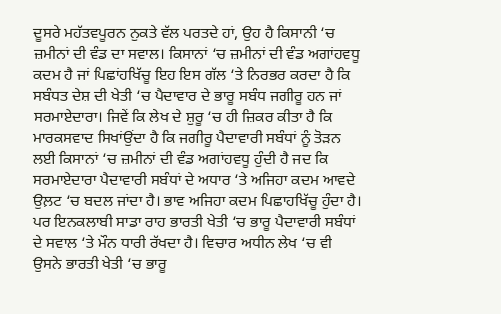ਦੂਸਰੇ ਮਹੱਤਵਪੂਰਨ ਨੁਕਤੇ ਵੱਲ ਪਰਤਦੇ ਹਾਂ, ਉਹ ਹੈ ਕਿਸਾਨੀ ‘ਚ ਜ਼ਮੀਨਾਂ ਦੀ ਵੰਡ ਦਾ ਸਵਾਲ। ਕਿਸਾਨਾਂ ‘ਚ ਜ਼ਮੀਨਾਂ ਦੀ ਵੰਡ ਅਗਾਂਹਵਧੂ ਕਦਮ ਹੈ ਜਾਂ ਪਿਛਾਂਹਖਿੱਚੂ ਇਹ ਇਸ ਗੱਲ ‘ਤੇ ਨਿਰਭਰ ਕਰਦਾ ਹੈ ਕਿ ਸਬੰਧਤ ਦੇਸ਼ ਦੀ ਖੇਤੀ ‘ਚ ਪੈਦਾਵਾਰ ਦੇ ਭਾਰੂ ਸਬੰਧ ਜਗੀਰੂ ਹਨ ਜਾਂ ਸਰਮਾਏਦਾਰਾ। ਜਿਵੇਂ ਕਿ ਲੇਖ ਦੇ ਸ਼ੁਰੂ ‘ਚ ਹੀ ਜ਼ਿਕਰ ਕੀਤਾ ਹੈ ਕਿ ਮਾਰਕਸਵਾਦ ਸਿਖਾਂਉਂਦਾ ਹੈ ਕਿ ਜਗੀਰੂ ਪੈਦਾਵਾਰੀ ਸਬੰਧਾਂ ਨੂੰ ਤੋੜਨ ਲਈ ਕਿਸਾਨਾਂ ‘ਚ ਜ਼ਮੀਨਾਂ ਦੀ ਵੰਡ ਅਗਾਂਹਵਧੂ ਹੁੰਦੀ ਹੈ ਜਦ ਕਿ ਸਰਮਾਏਦਾਰਾ ਪੈਦਾਵਾਰੀ ਸਬੰਧਾਂ ਦੇ ਅਧਾਰ ‘ਤੇ ਅਜਿਹਾ ਕਦਮ ਆਵਦੇ ਉਲ਼ਟ ‘ਚ ਬਦਲ ਜਾਂਦਾ ਹੈ। ਭਾਵ ਅਜਿਹਾ ਕਦਮ ਪਿਛਾਹਖਿੱਚੂ ਹੁੰਦਾ ਹੈ। ਪਰ ਇਨਕਲਾਬੀ ਸਾਡਾ ਰਾਹ ਭਾਰਤੀ ਖੇਤੀ ‘ਚ ਭਾਰੂ ਪੈਦਾਵਾਰੀ ਸਬੰਧਾਂ ਦੇ ਸਵਾਲ ‘ਤੇ ਮੌਨ ਧਾਰੀ ਰੱਖਦਾ ਹੈ। ਵਿਚਾਰ ਅਧੀਨ ਲੇਖ ‘ਚ ਵੀ ਉਸਨੇ ਭਾਰਤੀ ਖੇਤੀ ‘ਚ ਭਾਰੂ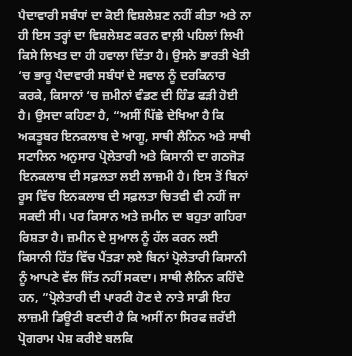ਪੈਦਾਵਾਰੀ ਸਬੰਧਾਂ ਦਾ ਕੋਈ ਵਿਸ਼ਲੇਸ਼ਣ ਨਹੀਂ ਕੀਤਾ ਅਤੇ ਨਾ ਹੀ ਇਸ ਤਰ੍ਹਾਂ ਦਾ ਵਿਸ਼ਲੇਸ਼ਣ ਕਰਨ ਵਾਲ਼ੀ ਪਹਿਲਾਂ ਲਿਖੀ ਕਿਸੇ ਲਿਖਤ ਦਾ ਹੀ ਹਵਾਲਾ ਦਿੱਤਾ ਹੈ। ਉਸਨੇ ਭਾਰਤੀ ਖੇਤੀ ‘ਚ ਭਾਰੂ ਪੈਦਾਵਾਰੀ ਸਬੰਧਾਂ ਦੇ ਸਵਾਲ ਨੂੰ ਦਰਕਿਨਾਰ ਕਰਕੇ, ਕਿਸਾਨਾਂ ‘ਚ ਜ਼ਮੀਨਾਂ ਵੰਡਣ ਦੀ ਹਿੰਡ ਫੜੀ ਹੋਈ ਹੈ। ਉਸਦਾ ਕਹਿਣਾ ਹੈ, “ਅਸੀਂ ਪਿੱਛੇ ਦੇਖਿਆ ਹੈ ਕਿ ਅਕਤੂਬਰ ਇਨਕਲਾਬ ਦੇ ਆਗੂ, ਸਾਥੀ ਲੈਨਿਨ ਅਤੇ ਸਾਥੀ ਸਟਾਲਿਨ ਅਨੁਸਾਰ ਪ੍ਰੋਲੇਤਾਰੀ ਅਤੇ ਕਿਸਾਨੀ ਦਾ ਗਠਜੋੜ ਇਨਕਲਾਬ ਦੀ ਸਫ਼ਲਤਾ ਲਈ ਲਾਜ਼ਮੀ ਹੈ। ਇਸ ਤੋਂ ਬਿਨਾਂ ਰੂਸ ਵਿੱਚ ਇਨਕਲਾਬ ਦੀ ਸਫ਼ਲਤਾ ਚਿਤਵੀ ਵੀ ਨਹੀਂ ਜਾ ਸਕਦੀ ਸੀ। ਪਰ ਕਿਸਾਨ ਅਤੇ ਜ਼ਮੀਨ ਦਾ ਬਹੁਤਾ ਗਹਿਰਾ ਰਿਸ਼ਤਾ ਹੈ। ਜ਼ਮੀਨ ਦੇ ਸੁਆਲ ਨੂੰ ਹੱਲ ਕਰਨ ਲਈ ਕਿਸਾਨੀ ਹਿੱਤ ਵਿੱਚ ਪੈਂਤੜਾ ਲਏ ਬਿਨਾਂ ਪ੍ਰੋਲੇਤਾਰੀ ਕਿਸਾਨੀ ਨੂੰ ਆਪਣੇ ਵੱਲ ਜਿੱਤ ਨਹੀਂ ਸਕਦਾ। ਸਾਥੀ ਲੈਨਿਨ ਕਹਿੰਦੇ ਹਨ, ”ਪ੍ਰੋਲੇਤਾਰੀ ਦੀ ਪਾਰਟੀ ਹੋਣ ਦੇ ਨਾਤੇ ਸਾਡੀ ਇਹ ਲਾਜ਼ਮੀ ਡਿਊਟੀ ਬਣਦੀ ਹੈ ਕਿ ਅਸੀਂ ਨਾ ਸਿਰਫ ਜ਼ਰੱਈ ਪ੍ਰੋਗਰਾਮ ਪੇਸ਼ ਕਰੀਏ ਬਲਕਿ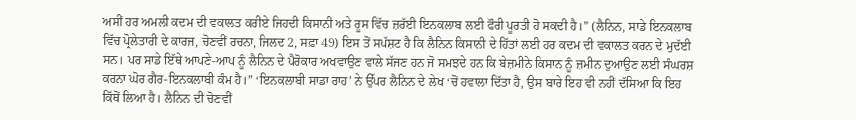ਅਸੀਂ ਹਰ ਅਮਲੀ ਕਦਮ ਦੀ ਵਕਾਲਤ ਕਰੀਏ ਜਿਹਦੀ ਕਿਸਾਨੀ ਅਤੇ ਰੂਸ ਵਿੱਚ ਜ਼ਰੱਈ ਇਨਕਲਾਬ ਲਈ ਫੌਰੀ ਪੂਰਤੀ ਹੋ ਸਕਦੀ ਹੈ।” (ਲੈਨਿਨ, ਸਾਡੇ ਇਨਕਲਾਬ ਵਿੱਚ ਪ੍ਰੋਲੇਤਾਰੀ ਦੇ ਕਾਰਜ, ਚੋਣਵੀਂ ਰਚਨਾ, ਜਿਲਦ 2, ਸਫ਼ਾ 49) ਇਸ ਤੋਂ ਸਪੱਸ਼ਟ ਹੈ ਕਿ ਲੈਨਿਨ ਕਿਸਾਨੀ ਦੇ ਹਿੱਤਾਂ ਲਈ ਹਰ ਕਦਮ ਦੀ ਵਕਾਲਤ ਕਰਨ ਦੇ ਮੁਦੱਈ ਸਨ। ਪਰ ਸਾਡੇ ਇੱਥੇ ਆਪਣੇ-ਆਪ ਨੂੰ ਲੈਨਿਨ ਦੇ ਪੈਰੋਕਾਰ ਅਖਵਾਉਣ ਵਾਲੇ ਸੱਜਣ ਹਨ ਜੋ ਸਮਝਦੇ ਹਨ ਕਿ ਬੇਜ਼ਮੀਨੇ ਕਿਸਾਨ ਨੂੰ ਜ਼ਮੀਨ ਦੁਆਉਣ ਲਈ ਸੰਘਰਸ਼ ਕਰਨਾ ਘੋਰ ਗੈਰ-ਇਨਕਲਾਬੀ ਕੰਮ ਹੈ।” ‘ਇਨਕਲਾਬੀ ਸਾਡਾ ਰਾਹ’ ਨੇ ਉੱਪਰ ਲੈਨਿਨ ਦੇ ਲੇਖ ‘ਚੋਂ ਹਵਾਲਾ ਦਿੱਤਾ ਹੈ, ਉਸ ਬਾਰੇ ਇਹ ਵੀ ਨਹੀਂ ਦੱਸਿਆ ਕਿ ਇਹ ਕਿੱਥੋਂ ਲਿਆ ਹੈ। ਲੈਨਿਨ ਦੀ ਚੋਣਵੀਂ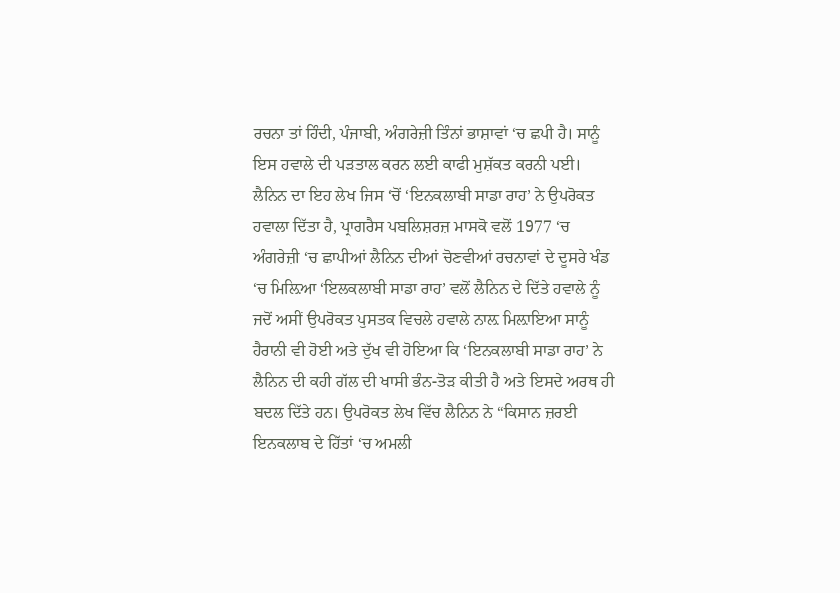ਰਚਨਾ ਤਾਂ ਹਿੰਦੀ, ਪੰਜਾਬੀ, ਅੰਗਰੇਜ਼ੀ ਤਿੰਨਾਂ ਭਾਸ਼ਾਵਾਂ ‘ਚ ਛਪੀ ਹੈ। ਸਾਨੂੰ ਇਸ ਹਵਾਲੇ ਦੀ ਪੜਤਾਲ ਕਰਨ ਲਈ ਕਾਫੀ ਮੁਸ਼ੱਕਤ ਕਰਨੀ ਪਈ। ਲੈਨਿਨ ਦਾ ਇਹ ਲੇਖ ਜਿਸ ‘ਚੋਂ ‘ਇਨਕਲਾਬੀ ਸਾਡਾ ਰਾਹ’ ਨੇ ਉਪਰੋਕਤ ਹਵਾਲਾ ਦਿੱਤਾ ਹੈ, ਪ੍ਰਾਗਰੈਸ ਪਬਲਿਸ਼ਰਜ਼ ਮਾਸਕੋ ਵਲੋਂ 1977 ‘ਚ ਅੰਗਰੇਜ਼ੀ ‘ਚ ਛਾਪੀਆਂ ਲੈਨਿਨ ਦੀਆਂ ਚੋਣਵੀਆਂ ਰਚਨਾਵਾਂ ਦੇ ਦੂਸਰੇ ਖੰਡ ‘ਚ ਮਿਲ਼ਿਆ ‘ਇਲਕਲਾਬੀ ਸਾਡਾ ਰਾਹ’ ਵਲੋਂ ਲੈਨਿਨ ਦੇ ਦਿੱਤੇ ਹਵਾਲੇ ਨੂੰ ਜਦੋਂ ਅਸੀਂ ਉਪਰੋਕਤ ਪੁਸਤਕ ਵਿਚਲੇ ਹਵਾਲੇ ਨਾਲ਼ ਮਿਲ਼ਾਇਆ ਸਾਨੂੰ ਹੈਰਾਨੀ ਵੀ ਹੋਈ ਅਤੇ ਦੁੱਖ ਵੀ ਹੋਇਆ ਕਿ ‘ਇਨਕਲਾਬੀ ਸਾਡਾ ਰਾਹ’ ਨੇ ਲੈਨਿਨ ਦੀ ਕਹੀ ਗੱਲ ਦੀ ਖਾਸੀ ਭੰਨ-ਤੋੜ ਕੀਤੀ ਹੈ ਅਤੇ ਇਸਦੇ ਅਰਥ ਹੀ ਬਦਲ ਦਿੱਤੇ ਹਨ। ਉਪਰੋਕਤ ਲੇਖ ਵਿੱਚ ਲੈਨਿਨ ਨੇ “ਕਿਸਾਨ ਜ਼ਰਈ ਇਨਕਲਾਬ ਦੇ ਹਿੱਤਾਂ ‘ਚ ਅਮਲੀ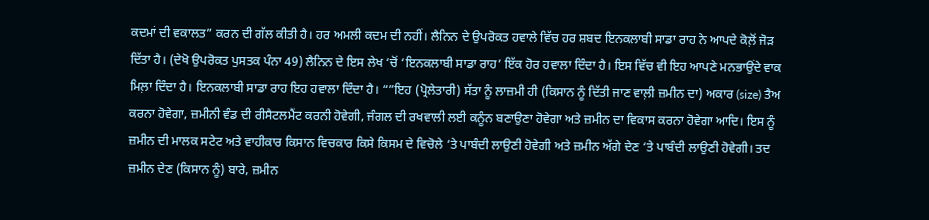ਕਦਮਾਂ ਦੀ ਵਕਾਲਤ” ਕਰਨ ਦੀ ਗੱਲ ਕੀਤੀ ਹੈ। ਹਰ ਅਮਲੀ ਕਦਮ ਦੀ ਨਹੀਂ। ਲੈਨਿਨ ਦੇ ਉਪਰੋਕਤ ਹਵਾਲੇ ਵਿੱਚ ਹਰ ਸ਼ਬਦ ਇਨਕਲਾਬੀ ਸਾਡਾ ਰਾਹ ਨੇ ਆਪਦੇ ਕੋਲ਼ੋਂ ਜੋੜ ਦਿੱਤਾ ਹੈ। (ਦੇਖੋ ਉਪਰੋਕਤ ਪੁਸਤਕ ਪੰਨਾ 49) ਲੈਨਿਨ ਦੇ ਇਸ ਲੇਖ ‘ਚੋਂ ‘ਇਨਕਲਾਬੀ ਸਾਡਾ ਰਾਹ’ ਇੱਕ ਹੋਰ ਹਵਾਲਾ ਦਿੰਦਾ ਹੈ। ਇਸ ਵਿੱਚ ਵੀ ਇਹ ਆਪਣੇ ਮਨਭਾਉਂਦੇ ਵਾਕ ਮਿਲ਼ਾ ਦਿੰਦਾ ਹੈ। ਇਨਕਲਾਬੀ ਸਾਡਾ ਰਾਹ ਇਹ ਹਵਾਲਾ ਦਿੰਦਾ ਹੈ। “”ਇਹ (ਪ੍ਰੋਲੇਤਾਰੀ) ਸੱਤਾ ਨੂੰ ਲਾਜ਼ਮੀ ਹੀ (ਕਿਸਾਨ ਨੂੰ ਦਿੱਤੀ ਜਾਣ ਵਾਲ਼ੀ ਜ਼ਮੀਨ ਦਾ) ਅਕਾਰ (size) ਤੈਅ ਕਰਨਾ ਹੋਵੇਗਾ, ਜ਼ਮੀਨੀ ਵੰਡ ਦੀ ਰੀਸੈਟਲਮੈਂਟ ਕਰਨੀ ਹੋਵੇਗੀ, ਜੰਗਲ ਦੀ ਰਖਵਾਲੀ ਲਈ ਕਨੂੰਨ ਬਣਾਉਣਾ ਹੋਵੇਗਾ ਅਤੇ ਜ਼ਮੀਨ ਦਾ ਵਿਕਾਸ ਕਰਨਾ ਹੋਵੇਗਾ ਆਦਿ। ਇਸ ਨੂੰ ਜ਼ਮੀਨ ਦੀ ਮਾਲਕ ਸਟੇਟ ਅਤੇ ਵਾਹੀਕਾਰ ਕਿਸਾਨ ਵਿਚਕਾਰ ਕਿਸੇ ਕਿਸਮ ਦੇ ਵਿਚੋਲੇ ‘ਤੇ ਪਾਬੰਦੀ ਲਾਉਣੀ ਹੋਵੇਗੀ ਅਤੇ ਜ਼ਮੀਨ ਅੱਗੇ ਦੇਣ ‘ਤੇ ਪਾਬੰਦੀ ਲਾਉਣੀ ਹੋਵੇਗੀ। ਤਦ ਜ਼ਮੀਨ ਦੇਣ (ਕਿਸਾਨ ਨੂੰ) ਬਾਰੇ, ਜ਼ਮੀਨ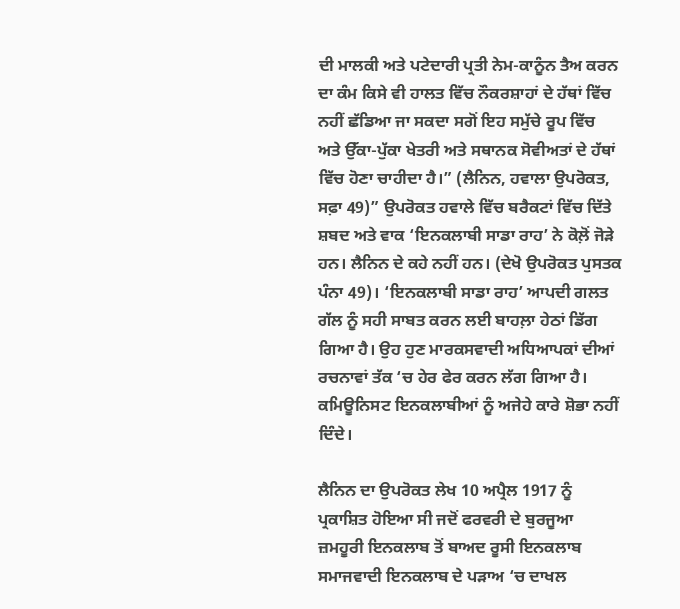ਦੀ ਮਾਲਕੀ ਅਤੇ ਪਟੇਦਾਰੀ ਪ੍ਰਤੀ ਨੇਮ-ਕਾਨੂੰਨ ਤੈਅ ਕਰਨ ਦਾ ਕੰਮ ਕਿਸੇ ਵੀ ਹਾਲਤ ਵਿੱਚ ਨੌਕਰਸ਼ਾਹਾਂ ਦੇ ਹੱਥਾਂ ਵਿੱਚ ਨਹੀਂ ਛੱਡਿਆ ਜਾ ਸਕਦਾ ਸਗੋਂ ਇਹ ਸਮੁੱਚੇ ਰੂਪ ਵਿੱਚ ਅਤੇ ਉੱਕਾ-ਪੁੱਕਾ ਖੇਤਰੀ ਅਤੇ ਸਥਾਨਕ ਸੋਵੀਅਤਾਂ ਦੇ ਹੱਥਾਂ ਵਿੱਚ ਹੋਣਾ ਚਾਹੀਦਾ ਹੈ।” (ਲੈਨਿਨ, ਹਵਾਲਾ ਉਪਰੋਕਤ, ਸਫ਼ਾ 49)” ਉਪਰੋਕਤ ਹਵਾਲੇ ਵਿੱਚ ਬਰੈਕਟਾਂ ਵਿੱਚ ਦਿੱਤੇ ਸ਼ਬਦ ਅਤੇ ਵਾਕ ‘ਇਨਕਲਾਬੀ ਸਾਡਾ ਰਾਹ’ ਨੇ ਕੋਲ਼ੋਂ ਜੋੜੇ ਹਨ। ਲੈਨਿਨ ਦੇ ਕਹੇ ਨਹੀਂ ਹਨ। (ਦੇਖੋ ਉਪਰੋਕਤ ਪੁਸਤਕ ਪੰਨਾ 49)। ‘ਇਨਕਲਾਬੀ ਸਾਡਾ ਰਾਹ’ ਆਪਦੀ ਗਲਤ ਗੱਲ ਨੂੰ ਸਹੀ ਸਾਬਤ ਕਰਨ ਲਈ ਬਾਹਲ਼ਾ ਹੇਠਾਂ ਡਿੱਗ ਗਿਆ ਹੈ। ਉਹ ਹੁਣ ਮਾਰਕਸਵਾਦੀ ਅਧਿਆਪਕਾਂ ਦੀਆਂ ਰਚਨਾਵਾਂ ਤੱਕ ‘ਚ ਹੇਰ ਫੇਰ ਕਰਨ ਲੱਗ ਗਿਆ ਹੈ। ਕਮਿਊਨਿਸਟ ਇਨਕਲਾਬੀਆਂ ਨੂੰ ਅਜੇਹੇ ਕਾਰੇ ਸ਼ੋਭਾ ਨਹੀਂ ਦਿੰਦੇ।

ਲੈਨਿਨ ਦਾ ਉਪਰੋਕਤ ਲੇਖ 10 ਅਪ੍ਰੈਲ 1917 ਨੂੰ ਪ੍ਰਕਾਸ਼ਿਤ ਹੋਇਆ ਸੀ ਜਦੋਂ ਫਰਵਰੀ ਦੇ ਬੁਰਜੂਆ ਜ਼ਮਹੂਰੀ ਇਨਕਲਾਬ ਤੋਂ ਬਾਅਦ ਰੂਸੀ ਇਨਕਲਾਬ ਸਮਾਜਵਾਦੀ ਇਨਕਲਾਬ ਦੇ ਪੜਾਅ ‘ਚ ਦਾਖਲ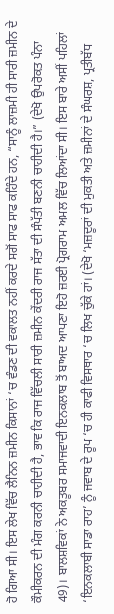ਹੋ ਗਿਆ ਸੀ। ਇਸ ਲੇਖ ਵਿੱਚ ਲੈਨਿਨ ਜ਼ਮੀਨ ਕਿਸਾਨਾਂ ‘ਚ ਵੰਡਣ ਦੀ ਵਕਾਲਤ ਨਹੀਂ ਕਰਦੇ ਸਗੋਂ ਸਾਫ ਸਾਫ ਕਹਿੰਦੇ ਹਨ, “ਸਾਨੂੰ ਲਾਜ਼ਮੀ ਹੀ ਸਾਰੀ ਜ਼ਮੀਨ ਦੇ ਕੌਮੀਕਰਨ ਦੀ ਮੰਗ ਕਰਨੀ ਚਾਹੀਦੀ ਹੈ, ਭਾਵ ਕਿ ਰਾਜ ਵਿੱਚਲੀ ਸਾਰੀ ਜ਼ਮੀਨ ਕੇਂਦਰੀ ਰਾਜ ਸੱਤਾ ਦੀ ਸੰਪੱਤੀ ਬਣਨੀ ਚਾਹੀਦੀ ਹੈ।” (ਦੇਖੋ ਉਪਰੋਕਤ ਪੰਨਾ 49)। ਬਾਲਸ਼ਵਿਕਾਂ ਨੇ ਅਕਤੂਬਰ ਸਮਾਜਵਾਦੀ ਇਨਕਲਾਬ ਤੋਂ ਬਾਅਦ ਆਪਣਾ ਇਹੋ ਜ਼ਰਈ ਪ੍ਰੋਗਰਾਮ ਅਮਲ ਵਿੱਚ ਲਿਆਂਦਾ ਸੀ। ਇਸ ਬਾਰੇ ਅਸੀਂ ਪਹਿਲਾਂ ‘ਇਨਕਲਾਬੀ ਸਾਡਾ ਰਾਹ’ ਨੂੰ ਜਵਾਬ ਦੇ ਰੂਪ ‘ਚ ਹੀ ਕਾਫੀ ਵਿਸਥਾਰ ‘ਚ ਲਿਖ ਚੁੱਕੇ ਹਾਂ। (ਦੇਖੋ ‘ਮਜ਼ਦੂਰਾਂ ਦੀ ਮੁਕਤੀ ਅਤੇ ਜ਼ਮੀਨਾਂ ਦੇ ਸੰਘਰਸ਼, ਪ੍ਰਤੀਬੱਧ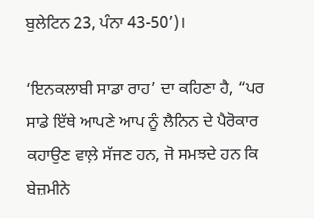ਬੁਲੇਟਿਨ 23, ਪੰਨਾ 43-50’)।

‘ਇਨਕਲਾਬੀ ਸਾਡਾ ਰਾਹ’ ਦਾ ਕਹਿਣਾ ਹੈ, “ਪਰ ਸਾਡੇ ਇੱਥੇ ਆਪਣੇ ਆਪ ਨੂੰ ਲੈਨਿਨ ਦੇ ਪੈਰੋਕਾਰ ਕਹਾਉਣ ਵਾਲ਼ੇ ਸੱਜਣ ਹਨ, ਜੋ ਸਮਝਦੇ ਹਨ ਕਿ ਬੇਜ਼ਮੀਨੇ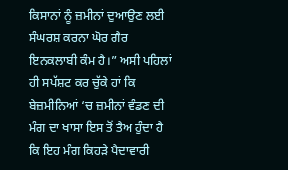ਕਿਸਾਨਾਂ ਨੂੰ ਜ਼ਮੀਨਾਂ ਦੁਆਉਣ ਲਈ ਸੰਘਰਸ਼ ਕਰਨਾ ਘੋਰ ਗੈਰ ਇਨਕਲਾਬੀ ਕੰਮ ਹੈ।” ਅਸੀ ਪਹਿਲਾਂ ਹੀ ਸਪੱਸ਼ਟ ਕਰ ਚੁੱਕੇ ਹਾਂ ਕਿ ਬੇਜ਼ਮੀਨਿਆਂ ‘ਚ ਜ਼ਮੀਨਾਂ ਵੰਡਣ ਦੀ ਮੰਗ ਦਾ ਖਾਸਾ ਇਸ ਤੋਂ ਤੈਅ ਹੁੰਦਾ ਹੈ ਕਿ ਇਹ ਮੰਗ ਕਿਹੜੇ ਪੈਦਾਵਾਰੀ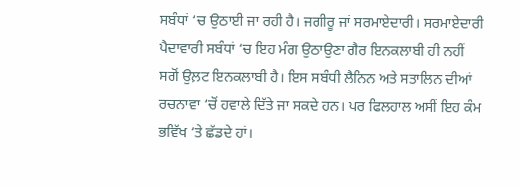ਸਬੰਧਾਂ ‘ਚ ਉਠਾਈ ਜਾ ਰਹੀ ਹੈ। ਜਗੀਰੂ ਜਾਂ ਸਰਮਾਏਦਾਰੀ। ਸਰਮਾਏਦਾਰੀ ਪੈਦਾਵਾਰੀ ਸਬੰਧਾਂ ‘ਚ ਇਹ ਮੰਗ ਉਠਾਉਣਾ ਗੈਰ ਇਨਕਲਾਬੀ ਹੀ ਨਹੀਂ ਸਗੋਂ ਉਲ਼ਟ ਇਨਕਲਾਬੀ ਹੈ। ਇਸ ਸਬੰਧੀ ਲੈਨਿਨ ਅਤੇ ਸਤਾਲਿਨ ਦੀਆਂ ਰਚਨਾਵਾ ‘ਚੋਂ ਹਵਾਲੇ ਦਿੱਤੇ ਜਾ ਸਕਦੇ ਹਨ। ਪਰ ਫਿਲਹਾਲ ਅਸੀਂ ਇਹ ਕੰਮ ਭਵਿੱਖ ‘ਤੇ ਛੱਡਦੇ ਹਾਂ।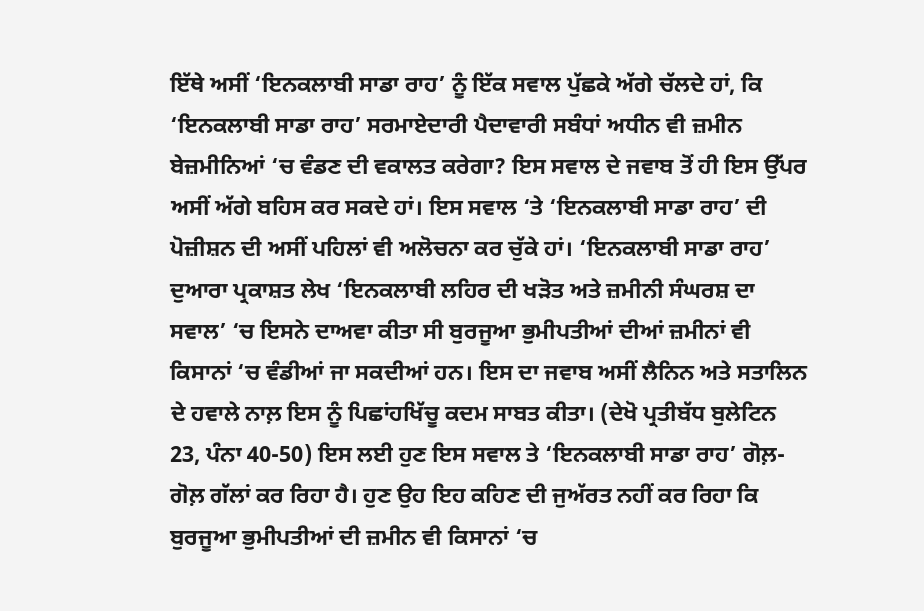ਇੱਥੇ ਅਸੀਂ ‘ਇਨਕਲਾਬੀ ਸਾਡਾ ਰਾਹ’ ਨੂੰ ਇੱਕ ਸਵਾਲ ਪੁੱਛਕੇ ਅੱਗੇ ਚੱਲਦੇ ਹਾਂ, ਕਿ ‘ਇਨਕਲਾਬੀ ਸਾਡਾ ਰਾਹ’ ਸਰਮਾਏਦਾਰੀ ਪੈਦਾਵਾਰੀ ਸਬੰਧਾਂ ਅਧੀਨ ਵੀ ਜ਼ਮੀਨ ਬੇਜ਼ਮੀਨਿਆਂ ‘ਚ ਵੰਡਣ ਦੀ ਵਕਾਲਤ ਕਰੇਗਾ? ਇਸ ਸਵਾਲ ਦੇ ਜਵਾਬ ਤੋਂ ਹੀ ਇਸ ਉੱਪਰ ਅਸੀਂ ਅੱਗੇ ਬਹਿਸ ਕਰ ਸਕਦੇ ਹਾਂ। ਇਸ ਸਵਾਲ ‘ਤੇ ‘ਇਨਕਲਾਬੀ ਸਾਡਾ ਰਾਹ’ ਦੀ ਪੋਜ਼ੀਸ਼ਨ ਦੀ ਅਸੀਂ ਪਹਿਲਾਂ ਵੀ ਅਲੋਚਨਾ ਕਰ ਚੁੱਕੇ ਹਾਂ। ‘ਇਨਕਲਾਬੀ ਸਾਡਾ ਰਾਹ’ ਦੁਆਰਾ ਪ੍ਰਕਾਸ਼ਤ ਲੇਖ ‘ਇਨਕਲਾਬੀ ਲਹਿਰ ਦੀ ਖੜੋਤ ਅਤੇ ਜ਼ਮੀਨੀ ਸੰਘਰਸ਼ ਦਾ ਸਵਾਲ’ ‘ਚ ਇਸਨੇ ਦਾਅਵਾ ਕੀਤਾ ਸੀ ਬੁਰਜੂਆ ਭੁਮੀਪਤੀਆਂ ਦੀਆਂ ਜ਼ਮੀਨਾਂ ਵੀ ਕਿਸਾਨਾਂ ‘ਚ ਵੰਡੀਆਂ ਜਾ ਸਕਦੀਆਂ ਹਨ। ਇਸ ਦਾ ਜਵਾਬ ਅਸੀਂ ਲੈਨਿਨ ਅਤੇ ਸਤਾਲਿਨ ਦੇ ਹਵਾਲੇ ਨਾਲ਼ ਇਸ ਨੂੰ ਪਿਛਾਂਹਖਿੱਚੂ ਕਦਮ ਸਾਬਤ ਕੀਤਾ। (ਦੇਖੋ ਪ੍ਰਤੀਬੱਧ ਬੁਲੇਟਿਨ 23, ਪੰਨਾ 40-50) ਇਸ ਲਈ ਹੁਣ ਇਸ ਸਵਾਲ ਤੇ ‘ਇਨਕਲਾਬੀ ਸਾਡਾ ਰਾਹ’ ਗੋਲ਼-ਗੋਲ਼ ਗੱਲਾਂ ਕਰ ਰਿਹਾ ਹੈ। ਹੁਣ ਉਹ ਇਹ ਕਹਿਣ ਦੀ ਜੁਅੱਰਤ ਨਹੀਂ ਕਰ ਰਿਹਾ ਕਿ ਬੁਰਜੂਆ ਭੁਮੀਪਤੀਆਂ ਦੀ ਜ਼ਮੀਨ ਵੀ ਕਿਸਾਨਾਂ ‘ਚ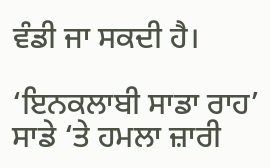ਵੰਡੀ ਜਾ ਸਕਦੀ ਹੈ।

‘ਇਨਕਲਾਬੀ ਸਾਡਾ ਰਾਹ’ ਸਾਡੇ ‘ਤੇ ਹਮਲਾ ਜ਼ਾਰੀ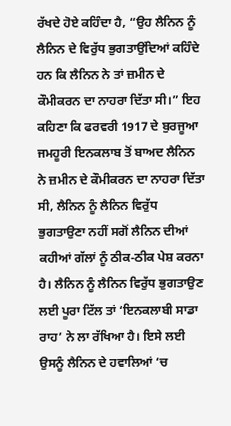ਰੱਖਦੇ ਹੋਏ ਕਹਿੰਦਾ ਹੈ, “ਉਹ ਲੈਨਿਨ ਨੂੰ ਲੈਨਿਨ ਦੇ ਵਿਰੁੱਧ ਭੁਗਤਾਉਂਦਿਆਂ ਕਹਿੰਦੇ ਹਨ ਕਿ ਲੈਨਿਨ ਨੇ ਤਾਂ ਜ਼ਮੀਨ ਦੇ ਕੌਮੀਕਰਨ ਦਾ ਨਾਹਰਾ ਦਿੱਤਾ ਸੀ।” ਇਹ ਕਹਿਣਾ ਕਿ ਫਰਵਰੀ 1917 ਦੇ ਬੁਰਜੂਆ ਜਮਹੂਰੀ ਇਨਕਲਾਬ ਤੋਂ ਬਾਅਦ ਲੈਨਿਨ ਨੇ ਜ਼ਮੀਨ ਦੇ ਕੌਮੀਕਰਨ ਦਾ ਨਾਹਰਾ ਦਿੱਤਾ ਸੀ, ਲੈਨਿਨ ਨੂੰ ਲੈਨਿਨ ਵਿਰੁੱਧ ਭੁਗਤਾਉਣਾ ਨਹੀਂ ਸਗੋਂ ਲੈਨਿਨ ਦੀਆਂ ਕਹੀਆਂ ਗੱਲਾਂ ਨੂੰ ਠੀਕ-ਠੀਕ ਪੇਸ਼ ਕਰਨਾ ਹੈ। ਲੈਨਿਨ ਨੂੰ ਲੈਨਿਨ ਵਿਰੁੱਧ ਭੁਗਤਾਉਣ ਲਈ ਪੂਰਾ ਟਿੱਲ ਤਾਂ ‘ਇਨਕਲਾਬੀ ਸਾਡਾ ਰਾਹ’ ਨੇ ਲਾ ਰੱਖਿਆ ਹੈ। ਇਸੇ ਲਈ ਉਸਨੂੰ ਲੈਨਿਨ ਦੇ ਹਵਾਲਿਆਂ ‘ਚ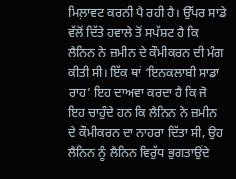ਮਿਲ਼ਾਵਟ ਕਰਨੀ ਪੈ ਰਹੀ ਹੈ। ਉੱਪਰ ਸਾਡੇ ਵੱਲੋਂ ਦਿੱਤੇ ਹਵਾਲੇ ਤੋਂ ਸਪੱਸ਼ਟ ਹੈ ਕਿ ਲੈਨਿਨ ਨੇ ਜ਼ਮੀਨ ਦੇ ਕੌਮੀਕਰਨ ਦੀ ਮੰਗ ਕੀਤੀ ਸੀ। ਇੱਕ ਥਾਂ ‘ਇਨਕਲਾਬੀ ਸਾਡਾ ਰਾਹ’ ਇਹ ਦਾਅਵਾ ਕਰਦਾ ਹੈ ਕਿ ਜੋ ਇਹ ਚਾਹੁੰਦੇ ਹਨ ਕਿ ਲੈਨਿਨ ਨੇ ਜ਼ਮੀਨ ਦੇ ਕੌਮੀਕਰਨ ਦਾ ਨਾਹਰਾ ਦਿੱਤਾ ਸੀ, ਉਹ ਲੈਨਿਨ ਨੂੰ ਲੈਨਿਨ ਵਿਰੁੱਧ ਭੁਗਤਾਉਂਦੇ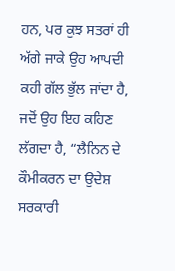ਹਨ, ਪਰ ਕੁਝ ਸਤਰਾਂ ਹੀ ਅੱਗੇ ਜਾਕੇ ਉਹ ਆਪਦੀ ਕਹੀ ਗੱਲ ਭੁੱਲ ਜਾਂਦਾ ਹੈ, ਜਦੋਂ ਉਹ ਇਹ ਕਹਿਣ ਲੱਗਦਾ ਹੈ, “ਲੈਨਿਨ ਦੇ ਕੌਮੀਕਰਨ ਦਾ ਉਦੇਸ਼ ਸਰਕਾਰੀ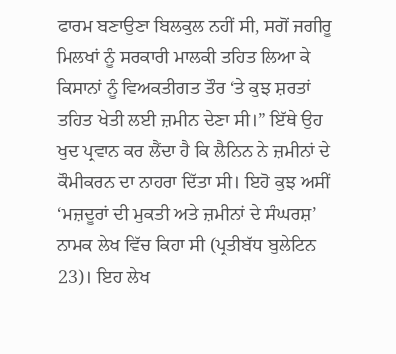ਫਾਰਮ ਬਣਾਉਣਾ ਬਿਲਕੁਲ ਨਹੀਂ ਸੀ, ਸਗੋਂ ਜਗੀਰੂ ਮਿਲਖਾਂ ਨੂੰ ਸਰਕਾਰੀ ਮਾਲਕੀ ਤਹਿਤ ਲਿਆ ਕੇ ਕਿਸਾਨਾਂ ਨੂੰ ਵਿਅਕਤੀਗਤ ਤੌਰ ‘ਤੇ ਕੁਝ ਸ਼ਰਤਾਂ ਤਹਿਤ ਖੇਤੀ ਲਈ ਜ਼ਮੀਨ ਦੇਣਾ ਸੀ।” ਇੱਥੇ ਉਹ ਖੁਦ ਪ੍ਰਵਾਨ ਕਰ ਲੈਂਦਾ ਹੈ ਕਿ ਲੈਨਿਨ ਨੇ ਜ਼ਮੀਨਾਂ ਦੇ ਕੌਮੀਕਰਨ ਦਾ ਨਾਹਰਾ ਦਿੱਤਾ ਸੀ। ਇਹੋ ਕੁਝ ਅਸੀਂ ‘ਮਜ਼ਦੂਰਾਂ ਦੀ ਮੁਕਤੀ ਅਤੇ ਜ਼ਮੀਨਾਂ ਦੇ ਸੰਘਰਸ਼’ ਨਾਮਕ ਲੇਖ ਵਿੱਚ ਕਿਹਾ ਸੀ (ਪ੍ਰਤੀਬੱਧ ਬੁਲੇਟਿਨ 23)। ਇਹ ਲੇਖ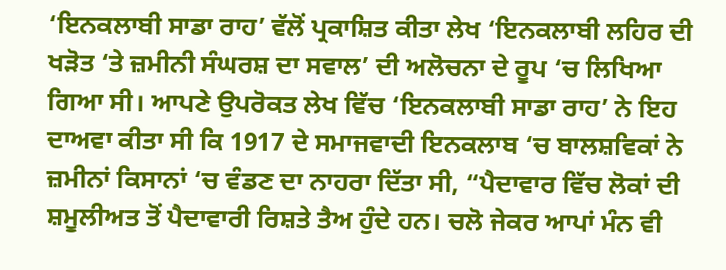‘ਇਨਕਲਾਬੀ ਸਾਡਾ ਰਾਹ’ ਵੱਲੋਂ ਪ੍ਰਕਾਸ਼ਿਤ ਕੀਤਾ ਲੇਖ ‘ਇਨਕਲਾਬੀ ਲਹਿਰ ਦੀ ਖੜੋਤ ‘ਤੇ ਜ਼ਮੀਨੀ ਸੰਘਰਸ਼ ਦਾ ਸਵਾਲ’ ਦੀ ਅਲੋਚਨਾ ਦੇ ਰੂਪ ‘ਚ ਲਿਖਿਆ ਗਿਆ ਸੀ। ਆਪਣੇ ਉਪਰੋਕਤ ਲੇਖ ਵਿੱਚ ‘ਇਨਕਲਾਬੀ ਸਾਡਾ ਰਾਹ’ ਨੇ ਇਹ ਦਾਅਵਾ ਕੀਤਾ ਸੀ ਕਿ 1917 ਦੇ ਸਮਾਜਵਾਦੀ ਇਨਕਲਾਬ ‘ਚ ਬਾਲਸ਼ਵਿਕਾਂ ਨੇ ਜ਼ਮੀਨਾਂ ਕਿਸਾਨਾਂ ‘ਚ ਵੰਡਣ ਦਾ ਨਾਹਰਾ ਦਿੱਤਾ ਸੀ, “ਪੈਦਾਵਾਰ ਵਿੱਚ ਲੋਕਾਂ ਦੀ ਸ਼ਮੂਲੀਅਤ ਤੋਂ ਪੈਦਾਵਾਰੀ ਰਿਸ਼ਤੇ ਤੈਅ ਹੁੰਦੇ ਹਨ। ਚਲੋ ਜੇਕਰ ਆਪਾਂ ਮੰਨ ਵੀ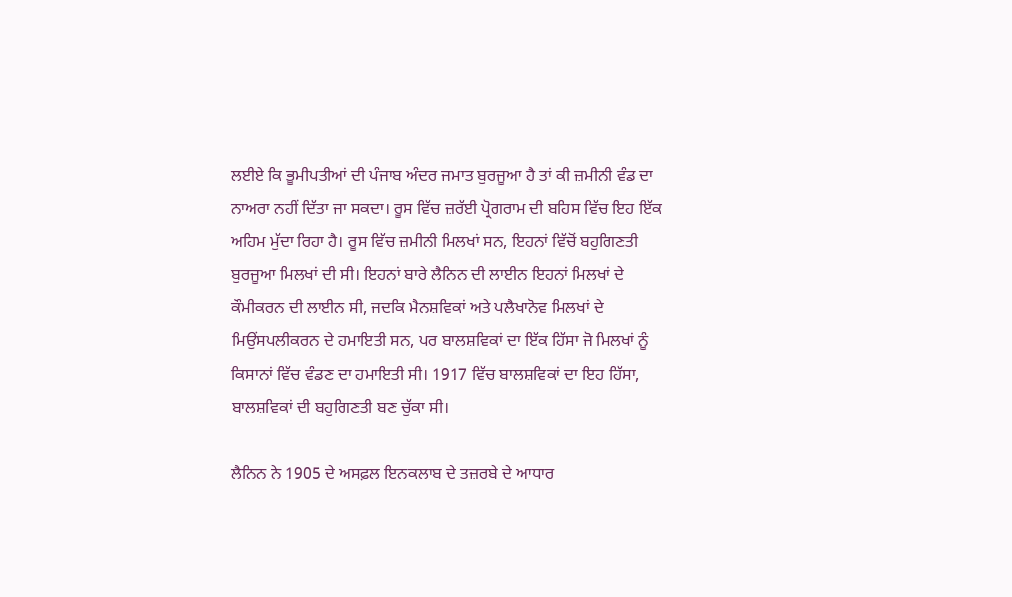ਲਈਏ ਕਿ ਭੂਮੀਪਤੀਆਂ ਦੀ ਪੰਜਾਬ ਅੰਦਰ ਜਮਾਤ ਬੁਰਜੂਆ ਹੈ ਤਾਂ ਕੀ ਜ਼ਮੀਨੀ ਵੰਡ ਦਾ ਨਾਅਰਾ ਨਹੀਂ ਦਿੱਤਾ ਜਾ ਸਕਦਾ। ਰੂਸ ਵਿੱਚ ਜ਼ਰੱਈ ਪ੍ਰੋਗਰਾਮ ਦੀ ਬਹਿਸ ਵਿੱਚ ਇਹ ਇੱਕ ਅਹਿਮ ਮੁੱਦਾ ਰਿਹਾ ਹੈ। ਰੂਸ ਵਿੱਚ ਜ਼ਮੀਨੀ ਮਿਲਖਾਂ ਸਨ, ਇਹਨਾਂ ਵਿੱਚੋਂ ਬਹੁਗਿਣਤੀ ਬੁਰਜੂਆ ਮਿਲਖਾਂ ਦੀ ਸੀ। ਇਹਨਾਂ ਬਾਰੇ ਲੈਨਿਨ ਦੀ ਲਾਈਨ ਇਹਨਾਂ ਮਿਲਖਾਂ ਦੇ ਕੌਮੀਕਰਨ ਦੀ ਲਾਈਨ ਸੀ, ਜਦਕਿ ਮੈਨਸ਼ਵਿਕਾਂ ਅਤੇ ਪਲੈਖਾਨੋਵ ਮਿਲਖਾਂ ਦੇ ਮਿਉਂਸਪਲੀਕਰਨ ਦੇ ਹਮਾਇਤੀ ਸਨ, ਪਰ ਬਾਲਸ਼ਵਿਕਾਂ ਦਾ ਇੱਕ ਹਿੱਸਾ ਜੋ ਮਿਲਖਾਂ ਨੂੰ ਕਿਸਾਨਾਂ ਵਿੱਚ ਵੰਡਣ ਦਾ ਹਮਾਇਤੀ ਸੀ। 1917 ਵਿੱਚ ਬਾਲਸ਼ਵਿਕਾਂ ਦਾ ਇਹ ਹਿੱਸਾ, ਬਾਲਸ਼ਵਿਕਾਂ ਦੀ ਬਹੁਗਿਣਤੀ ਬਣ ਚੁੱਕਾ ਸੀ।

ਲੈਨਿਨ ਨੇ 1905 ਦੇ ਅਸਫ਼ਲ ਇਨਕਲਾਬ ਦੇ ਤਜ਼ਰਬੇ ਦੇ ਆਧਾਰ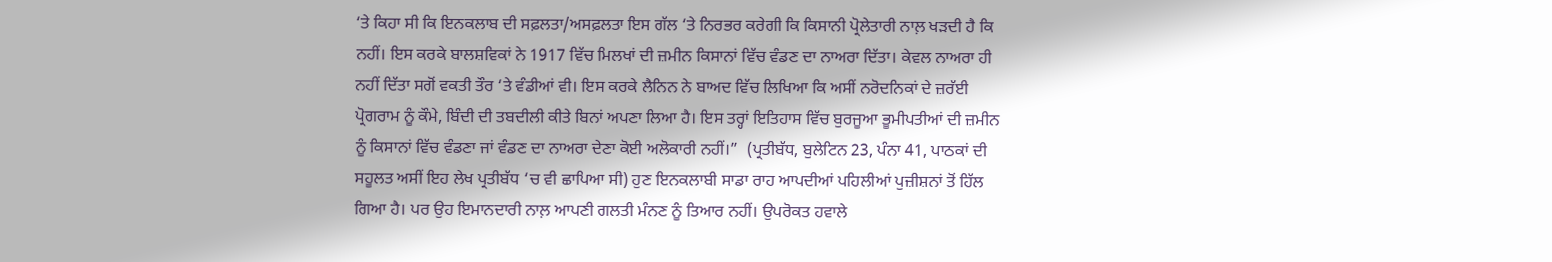‘ਤੇ ਕਿਹਾ ਸੀ ਕਿ ਇਨਕਲਾਬ ਦੀ ਸਫ਼ਲਤਾ/ਅਸਫ਼ਲਤਾ ਇਸ ਗੱਲ ‘ਤੇ ਨਿਰਭਰ ਕਰੇਗੀ ਕਿ ਕਿਸਾਨੀ ਪ੍ਰੋਲੇਤਾਰੀ ਨਾਲ਼ ਖੜਦੀ ਹੈ ਕਿ ਨਹੀਂ। ਇਸ ਕਰਕੇ ਬਾਲਸ਼ਵਿਕਾਂ ਨੇ 1917 ਵਿੱਚ ਮਿਲਖਾਂ ਦੀ ਜ਼ਮੀਨ ਕਿਸਾਨਾਂ ਵਿੱਚ ਵੰਡਣ ਦਾ ਨਾਅਰਾ ਦਿੱਤਾ। ਕੇਵਲ ਨਾਅਰਾ ਹੀ ਨਹੀਂ ਦਿੱਤਾ ਸਗੋਂ ਵਕਤੀ ਤੌਰ ‘ਤੇ ਵੰਡੀਆਂ ਵੀ। ਇਸ ਕਰਕੇ ਲੈਨਿਨ ਨੇ ਬਾਅਦ ਵਿੱਚ ਲਿਖਿਆ ਕਿ ਅਸੀਂ ਨਰੋਦਨਿਕਾਂ ਦੇ ਜ਼ਰੱਈ ਪ੍ਰੋਗਰਾਮ ਨੂੰ ਕੌਮੇ, ਬਿੰਦੀ ਦੀ ਤਬਦੀਲੀ ਕੀਤੇ ਬਿਨਾਂ ਅਪਣਾ ਲਿਆ ਹੈ। ਇਸ ਤਰ੍ਹਾਂ ਇਤਿਹਾਸ ਵਿੱਚ ਬੁਰਜੂਆ ਭੂਮੀਪਤੀਆਂ ਦੀ ਜ਼ਮੀਨ ਨੂੰ ਕਿਸਾਨਾਂ ਵਿੱਚ ਵੰਡਣਾ ਜਾਂ ਵੰਡਣ ਦਾ ਨਾਅਰਾ ਦੇਣਾ ਕੋਈ ਅਲੋਕਾਰੀ ਨਹੀਂ।”  (ਪ੍ਰਤੀਬੱਧ, ਬੁਲੇਟਿਨ 23, ਪੰਨਾ 41, ਪਾਠਕਾਂ ਦੀ ਸਹੂਲਤ ਅਸੀਂ ਇਹ ਲੇਖ ਪ੍ਰਤੀਬੱਧ ‘ਚ ਵੀ ਛਾਪਿਆ ਸੀ) ਹੁਣ ਇਨਕਲਾਬੀ ਸਾਡਾ ਰਾਹ ਆਪਦੀਆਂ ਪਹਿਲੀਆਂ ਪੁਜ਼ੀਸ਼ਨਾਂ ਤੋਂ ਹਿੱਲ ਗਿਆ ਹੈ। ਪਰ ਉਹ ਇਮਾਨਦਾਰੀ ਨਾਲ਼ ਆਪਣੀ ਗਲਤੀ ਮੰਨਣ ਨੂੰ ਤਿਆਰ ਨਹੀਂ। ਉਪਰੋਕਤ ਹਵਾਲੇ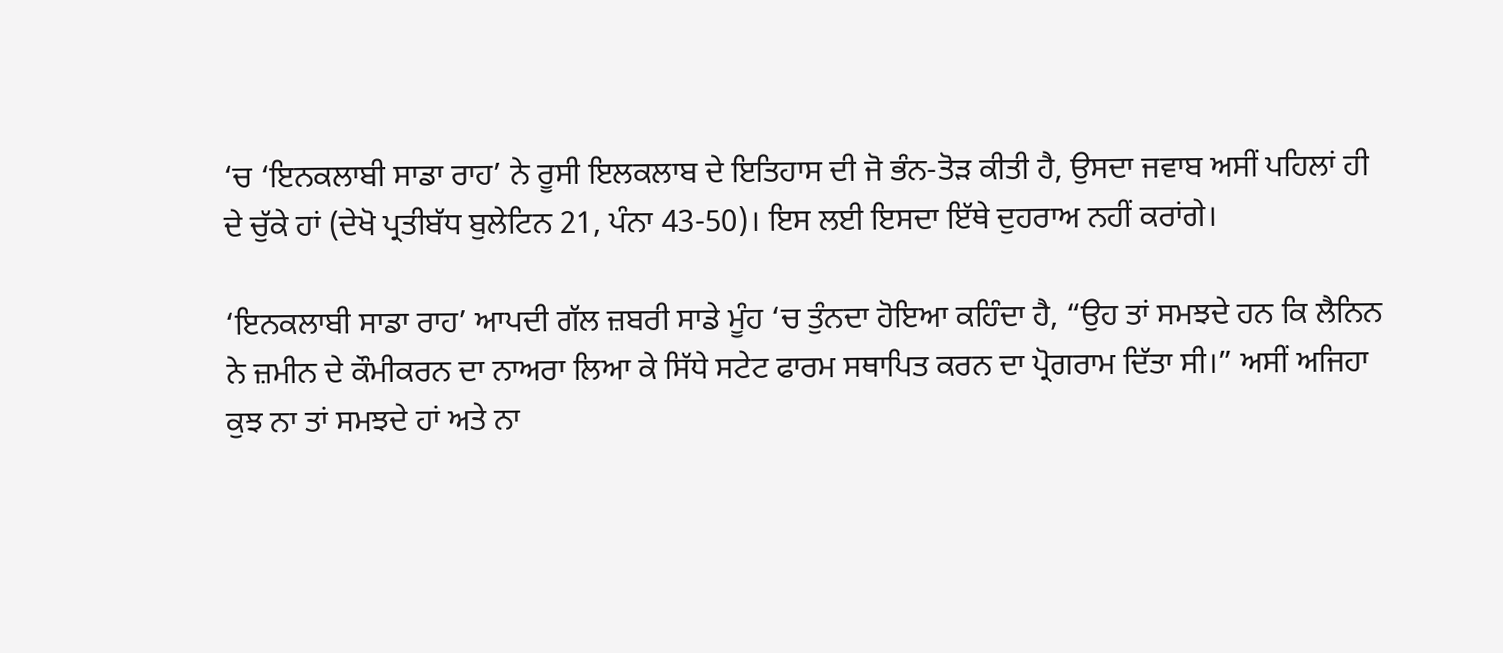‘ਚ ‘ਇਨਕਲਾਬੀ ਸਾਡਾ ਰਾਹ’ ਨੇ ਰੂਸੀ ਇਲਕਲਾਬ ਦੇ ਇਤਿਹਾਸ ਦੀ ਜੋ ਭੰਨ-ਤੋੜ ਕੀਤੀ ਹੈ, ਉਸਦਾ ਜਵਾਬ ਅਸੀਂ ਪਹਿਲਾਂ ਹੀ ਦੇ ਚੁੱਕੇ ਹਾਂ (ਦੇਖੋ ਪ੍ਰਤੀਬੱਧ ਬੁਲੇਟਿਨ 21, ਪੰਨਾ 43-50)। ਇਸ ਲਈ ਇਸਦਾ ਇੱਥੇ ਦੁਹਰਾਅ ਨਹੀਂ ਕਰਾਂਗੇ।

‘ਇਨਕਲਾਬੀ ਸਾਡਾ ਰਾਹ’ ਆਪਦੀ ਗੱਲ ਜ਼ਬਰੀ ਸਾਡੇ ਮੂੰਹ ‘ਚ ਤੁੰਨਦਾ ਹੋਇਆ ਕਹਿੰਦਾ ਹੈ, “ਉਹ ਤਾਂ ਸਮਝਦੇ ਹਨ ਕਿ ਲੈਨਿਨ ਨੇ ਜ਼ਮੀਨ ਦੇ ਕੌਮੀਕਰਨ ਦਾ ਨਾਅਰਾ ਲਿਆ ਕੇ ਸਿੱਧੇ ਸਟੇਟ ਫਾਰਮ ਸਥਾਪਿਤ ਕਰਨ ਦਾ ਪ੍ਰੋਗਰਾਮ ਦਿੱਤਾ ਸੀ।” ਅਸੀਂ ਅਜਿਹਾ ਕੁਝ ਨਾ ਤਾਂ ਸਮਝਦੇ ਹਾਂ ਅਤੇ ਨਾ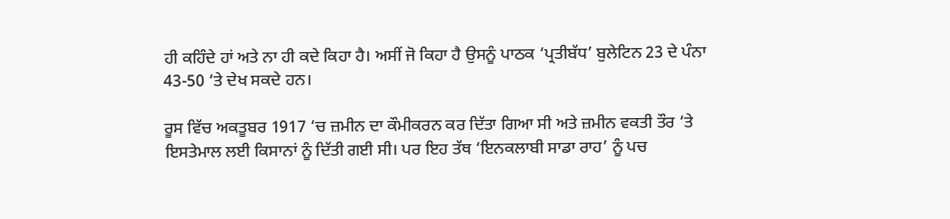ਹੀ ਕਹਿੰਦੇ ਹਾਂ ਅਤੇ ਨਾ ਹੀ ਕਦੇ ਕਿਹਾ ਹੈ। ਅਸੀਂ ਜੋ ਕਿਹਾ ਹੈ ਉਸਨੂੰ ਪਾਠਕ ‘ਪ੍ਰਤੀਬੱਧ’ ਬੁਲੇਟਿਨ 23 ਦੇ ਪੰਨਾ 43-50 ‘ਤੇ ਦੇਖ ਸਕਦੇ ਹਨ।

ਰੂਸ ਵਿੱਚ ਅਕਤੂਬਰ 1917 ‘ਚ ਜ਼ਮੀਨ ਦਾ ਕੌਮੀਕਰਨ ਕਰ ਦਿੱਤਾ ਗਿਆ ਸੀ ਅਤੇ ਜ਼ਮੀਨ ਵਕਤੀ ਤੌਰ ‘ਤੇ ਇਸਤੇਮਾਲ ਲਈ ਕਿਸਾਨਾਂ ਨੂੰ ਦਿੱਤੀ ਗਈ ਸੀ। ਪਰ ਇਹ ਤੱਥ ‘ਇਨਕਲਾਬੀ ਸਾਡਾ ਰਾਹ’ ਨੂੰ ਪਚ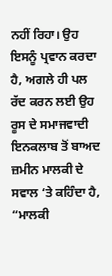ਨਹੀਂ ਰਿਹਾ। ਉਹ ਇਸਨੂੰ ਪ੍ਰਵਾਨ ਕਰਦਾ ਹੈ, ਅਗਲੇ ਹੀ ਪਲ ਰੱਦ ਕਰਨ ਲਈ ਉਹ ਰੂਸ ਦੇ ਸਮਾਜਵਾਦੀ ਇਨਕਲਾਬ ਤੋਂ ਬਾਅਦ ਜ਼ਮੀਨ ਮਾਲਕੀ ਦੇ ਸਵਾਲ ‘ਤੇ ਕਹਿੰਦਾ ਹੈ, “ਮਾਲਕੀ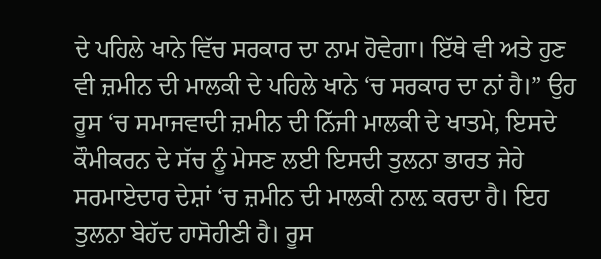ਦੇ ਪਹਿਲੇ ਖਾਨੇ ਵਿੱਚ ਸਰਕਾਰ ਦਾ ਨਾਮ ਹੋਵੇਗਾ। ਇੱਥੇ ਵੀ ਅਤੇ ਹੁਣ ਵੀ ਜ਼ਮੀਨ ਦੀ ਮਾਲਕੀ ਦੇ ਪਹਿਲੇ ਖਾਨੇ ‘ਚ ਸਰਕਾਰ ਦਾ ਨਾਂ ਹੈ।” ਉਹ ਰੂਸ ‘ਚ ਸਮਾਜਵਾਦੀ ਜ਼ਮੀਨ ਦੀ ਨਿੱਜੀ ਮਾਲਕੀ ਦੇ ਖਾਤਮੇ, ਇਸਦੇ ਕੌਮੀਕਰਨ ਦੇ ਸੱਚ ਨੂੰ ਮੇਸਣ ਲਈ ਇਸਦੀ ਤੁਲਨਾ ਭਾਰਤ ਜੇਹੇ ਸਰਮਾਏਦਾਰ ਦੇਸ਼ਾਂ ‘ਚ ਜ਼ਮੀਨ ਦੀ ਮਾਲਕੀ ਨਾਲ਼ ਕਰਦਾ ਹੈ। ਇਹ ਤੁਲਨਾ ਬੇਹੱਦ ਹਾਸੋਹੀਣੀ ਹੈ। ਰੂਸ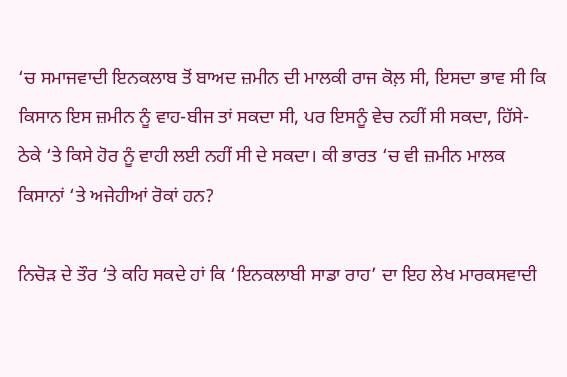‘ਚ ਸਮਾਜਵਾਦੀ ਇਨਕਲਾਬ ਤੋਂ ਬਾਅਦ ਜ਼ਮੀਨ ਦੀ ਮਾਲਕੀ ਰਾਜ ਕੋਲ਼ ਸੀ, ਇਸਦਾ ਭਾਵ ਸੀ ਕਿ ਕਿਸਾਨ ਇਸ ਜ਼ਮੀਨ ਨੂੰ ਵਾਹ-ਬੀਜ ਤਾਂ ਸਕਦਾ ਸੀ, ਪਰ ਇਸਨੂੰ ਵੇਚ ਨਹੀਂ ਸੀ ਸਕਦਾ, ਹਿੱਸੇ-ਠੇਕੇ ‘ਤੇ ਕਿਸੇ ਹੋਰ ਨੂੰ ਵਾਹੀ ਲਈ ਨਹੀਂ ਸੀ ਦੇ ਸਕਦਾ। ਕੀ ਭਾਰਤ ‘ਚ ਵੀ ਜ਼ਮੀਨ ਮਾਲਕ ਕਿਸਾਨਾਂ ‘ਤੇ ਅਜੇਹੀਆਂ ਰੋਕਾਂ ਹਨ?

ਨਿਚੋੜ ਦੇ ਤੌਰ ‘ਤੇ ਕਹਿ ਸਕਦੇ ਹਾਂ ਕਿ ‘ਇਨਕਲਾਬੀ ਸਾਡਾ ਰਾਹ’ ਦਾ ਇਹ ਲੇਖ ਮਾਰਕਸਵਾਦੀ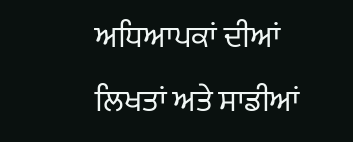ਅਧਿਆਪਕਾਂ ਦੀਆਂ ਲਿਖਤਾਂ ਅਤੇ ਸਾਡੀਆਂ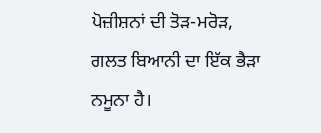ਪੋਜ਼ੀਸ਼ਨਾਂ ਦੀ ਤੋੜ-ਮਰੋੜ, ਗਲਤ ਬਿਆਨੀ ਦਾ ਇੱਕ ਭੈੜਾ ਨਮੂਨਾ ਹੈ।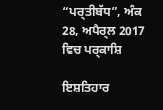“ਪਰ੍ਤੀਬੱਧ”, ਅੰਕ  28, ਅਪੈਰ੍ਲ 2017 ਵਿਚ ਪਰ੍ਕਾਸ਼ਿ

ਇਸ਼ਤਿਹਾਰ